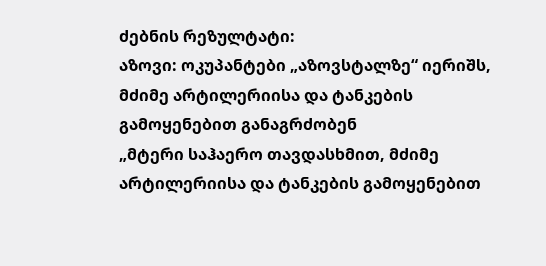ძებნის რეზულტატი:
აზოვი: ოკუპანტები „აზოვსტალზე“ იერიშს, მძიმე არტილერიისა და ტანკების გამოყენებით განაგრძობენ
„მტერი საჰაერო თავდასხმით, მძიმე არტილერიისა და ტანკების გამოყენებით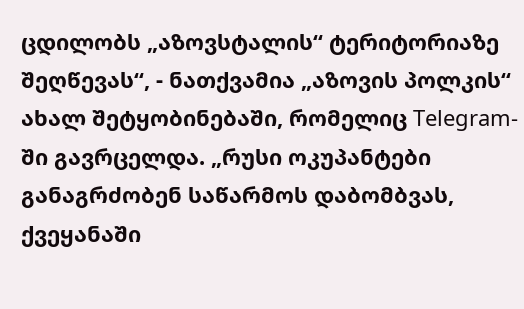ცდილობს „აზოვსტალის“ ტერიტორიაზე შეღწევას“, - ნათქვამია „აზოვის პოლკის“ ახალ შეტყობინებაში, რომელიც Telegram-ში გავრცელდა. „რუსი ოკუპანტები განაგრძობენ საწარმოს დაბომბვას, ქვეყანაში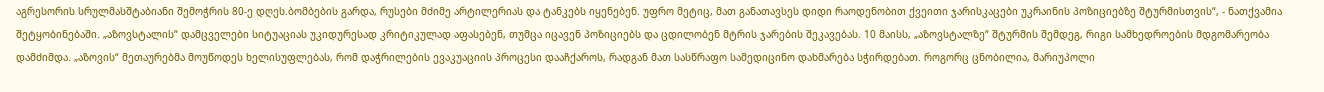აგრესორის სრულმასშტაბიანი შემოჭრის 80-ე დღეს.ბომბების გარდა, რუსები მძიმე არტილერიას და ტანკებს იყენებენ. უფრო მეტიც, მათ განათავსეს დიდი რაოდენობით ქვეითი ჯარისკაცები უკრაინის პოზიციებზე შტურმისთვის“, - ნათქვამია შეტყობინებაში. „აზოვსტალის“ დამცველები სიტუაციას უკიდურესად კრიტიკულად აფასებენ, თუმცა იცავენ პოზიციებს და ცდილობენ მტრის ჯარების შეკავებას. 10 მაისს, „აზოვსტალზე“ შტურმის შემდეგ, რიგი სამხედროების მდგომარეობა დამძიმდა. „აზოვის“ მეთაურებმა მოუწოდეს ხელისუფლებას, რომ დაჭრილების ევაკუაციის პროცესი დააჩქაროს, რადგან მათ სასწრაფო სამედიცინო დახმარება სჭირდებათ. როგორც ცნობილია, მარიუპოლი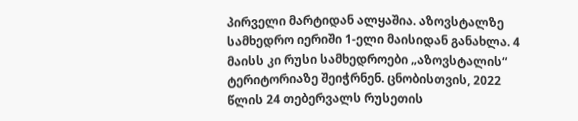პირველი მარტიდან ალყაშია. აზოვსტალზე სამხედრო იერიში 1-ელი მაისიდან განახლა. 4 მაისს კი რუსი სამხედროები „აზოვსტალის“ ტერიტორიაზე შეიჭრნენ. ცნობისთვის, 2022 წლის 24 თებერვალს რუსეთის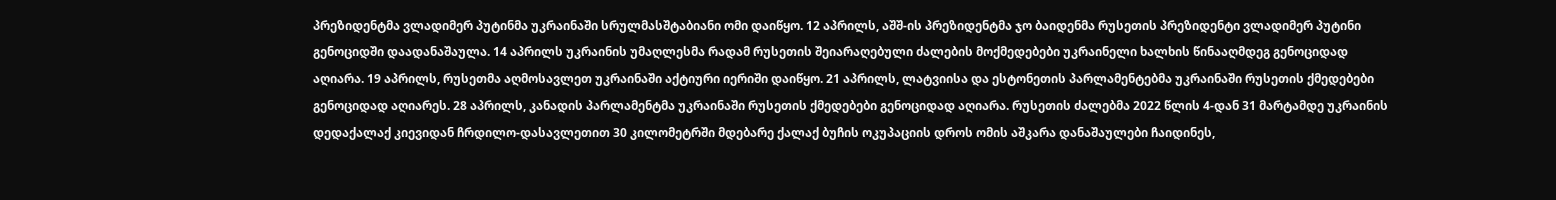პრეზიდენტმა ვლადიმერ პუტინმა უკრაინაში სრულმასშტაბიანი ომი დაიწყო. 12 აპრილს, აშშ-ის პრეზიდენტმა ჯო ბაიდენმა რუსეთის პრეზიდენტი ვლადიმერ პუტინი გენოციდში დაადანაშაულა. 14 აპრილს უკრაინის უმაღლესმა რადამ რუსეთის შეიარაღებული ძალების მოქმედებები უკრაინელი ხალხის წინააღმდეგ გენოციდად აღიარა. 19 აპრილს, რუსეთმა აღმოსავლეთ უკრაინაში აქტიური იერიში დაიწყო. 21 აპრილს, ლატვიისა და ესტონეთის პარლამენტებმა უკრაინაში რუსეთის ქმედებები გენოციდად აღიარეს. 28 აპრილს, კანადის პარლამენტმა უკრაინაში რუსეთის ქმედებები გენოციდად აღიარა. რუსეთის ძალებმა 2022 წლის 4-დან 31 მარტამდე უკრაინის დედაქალაქ კიევიდან ჩრდილო-დასავლეთით 30 კილომეტრში მდებარე ქალაქ ბუჩის ოკუპაციის დროს ომის აშკარა დანაშაულები ჩაიდინეს,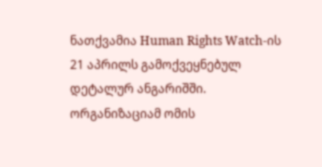ნათქვამია Human Rights Watch-ის 21 აპრილს გამოქვეყნებულ დეტალურ ანგარიშში. ორგანიზაციამ ომის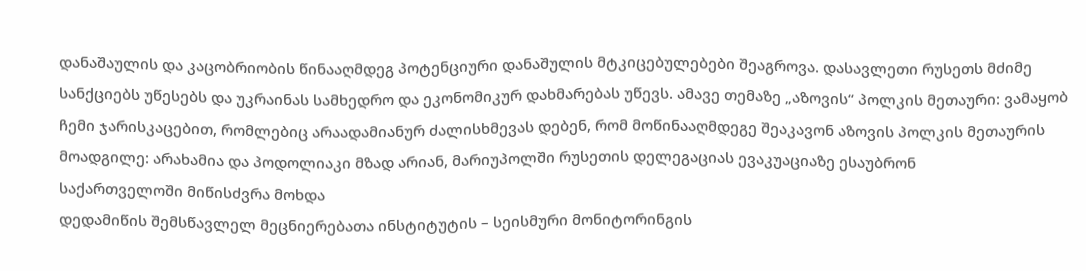დანაშაულის და კაცობრიობის წინააღმდეგ პოტენციური დანაშულის მტკიცებულებები შეაგროვა. დასავლეთი რუსეთს მძიმე სანქციებს უწესებს და უკრაინას სამხედრო და ეკონომიკურ დახმარებას უწევს. ამავე თემაზე „აზოვის“ პოლკის მეთაური: ვამაყობ ჩემი ჯარისკაცებით, რომლებიც არაადამიანურ ძალისხმევას დებენ, რომ მოწინააღმდეგე შეაკავონ აზოვის პოლკის მეთაურის მოადგილე: არახამია და პოდოლიაკი მზად არიან, მარიუპოლში რუსეთის დელეგაციას ევაკუაციაზე ესაუბრონ
საქართველოში მიწისძვრა მოხდა
დედამიწის შემსწავლელ მეცნიერებათა ინსტიტუტის – სეისმური მონიტორინგის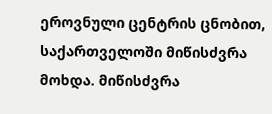ეროვნული ცენტრის ცნობით, საქართველოში მიწისძვრა მოხდა. მიწისძვრა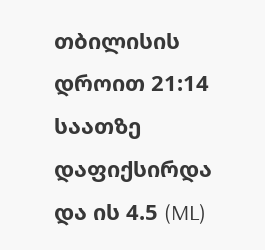თბილისის დროით 21:14 საათზე დაფიქსირდა და ის 4.5 (ML)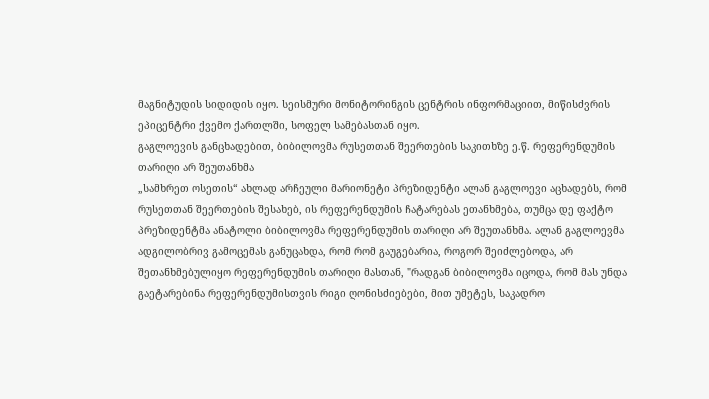მაგნიტუდის სიდიდის იყო. სეისმური მონიტორინგის ცენტრის ინფორმაციით, მიწისძვრის ეპიცენტრი ქვემო ქართლში, სოფელ სამებასთან იყო.
გაგლოევის განცხადებით, ბიბილოვმა რუსეთთან შეერთების საკითხზე ე.წ. რეფერენდუმის თარიღი არ შეუთანხმა
„სამხრეთ ოსეთის“ ახლად არჩეული მარიონეტი პრეზიდენტი ალან გაგლოევი აცხადებს, რომ რუსეთთან შეერთების შესახებ, ის რეფერენდუმის ჩატარებას ეთანხმება, თუმცა დე ფაქტო პრეზიდენტმა ანატოლი ბიბილოვმა რეფერენდუმის თარიღი არ შეუთანხმა. ალან გაგლოევმა ადგილობრივ გამოცემას განუცახდა, რომ რომ გაუგებარია, როგორ შეიძლებოდა, არ შეთანხმებულიყო რეფერენდუმის თარიღი მასთან, "რადგან ბიბილოვმა იცოდა, რომ მას უნდა გაეტარებინა რეფერენდუმისთვის რიგი ღონისძიებები, მით უმეტეს, საკადრო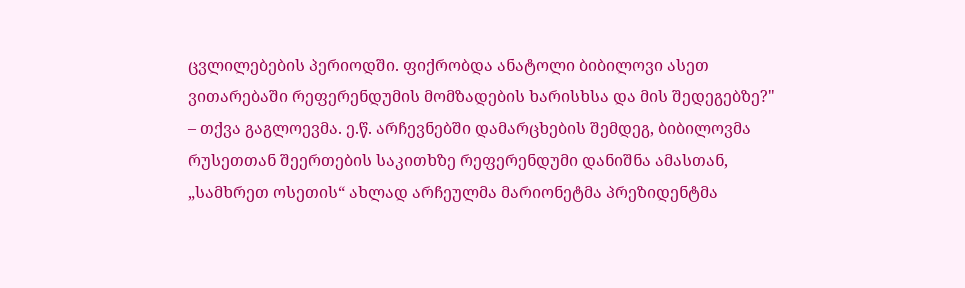ცვლილებების პერიოდში. ფიქრობდა ანატოლი ბიბილოვი ასეთ ვითარებაში რეფერენდუმის მომზადების ხარისხსა და მის შედეგებზე?" – თქვა გაგლოევმა. ე.წ. არჩევნებში დამარცხების შემდეგ, ბიბილოვმა რუსეთთან შეერთების საკითხზე რეფერენდუმი დანიშნა ამასთან, „სამხრეთ ოსეთის“ ახლად არჩეულმა მარიონეტმა პრეზიდენტმა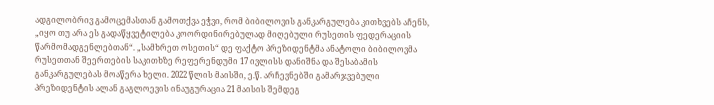ადგილობრივ გამოცემასთან გამოთქვა ეჭვი, რომ ბიბილოვის განკარგულება კითხვებს აჩენს, „იყო თუ არა ეს გადაწყვეტილება კოორდინირებულად მიღებული რუსეთის ფედერაციის წარმომადგენლებთან“. „სამხრეთ ოსეთის“ დე ფაქტო პრეზიდენტმა ანატოლი ბიბილოვმა რუსეთთან შეერთების საკითხზე რეფერენდუმი 17 ივლისს დანიშნა და შესაბამის განკარგულებას მოაწერა ხელი. 2022 წლის მაისში, ე.წ. არჩევნებში გამარჯვებული პრეზიდენტის ალან გაგლოევის ინაუგურაცია 21 მაისის შემდეგ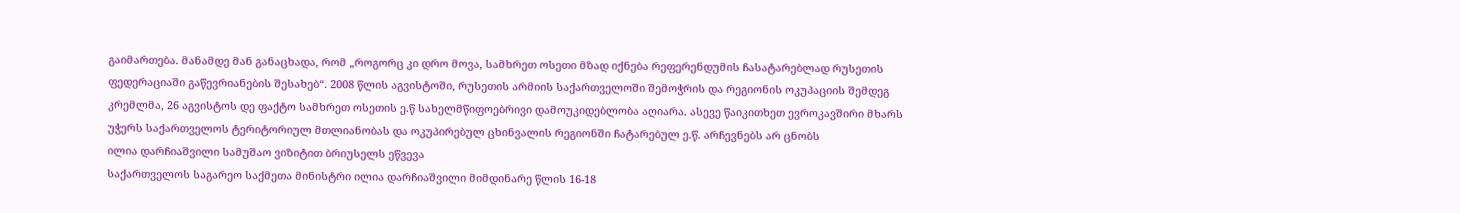გაიმართება. მანამდე მან განაცხადა, რომ „როგორც კი დრო მოვა, სამხრეთ ოსეთი მზად იქნება რეფერენდუმის ჩასატარებლად რუსეთის ფედერაციაში გაწევრიანების შესახებ“. 2008 წლის აგვისტოში, რუსეთის არმიის საქართველოში შემოჭრის და რეგიონის ოკუპაციის შემდეგ კრემლმა, 26 აგვისტოს დე ფაქტო სამხრეთ ოსეთის ე.წ სახელმწიფოებრივი დამოუკიდებლობა აღიარა. ასევე წაიკითხეთ ევროკავშირი მხარს უჭერს საქართველოს ტერიტორიულ მთლიანობას და ოკუპირებულ ცხინვალის რეგიონში ჩატარებულ ე.წ. არჩევნებს არ ცნობს
ილია დარჩიაშვილი სამუშაო ვიზიტით ბრიუსელს ეწვევა
საქართველოს საგარეო საქმეთა მინისტრი ილია დარჩიაშვილი მიმდინარე წლის 16-18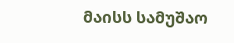მაისს სამუშაო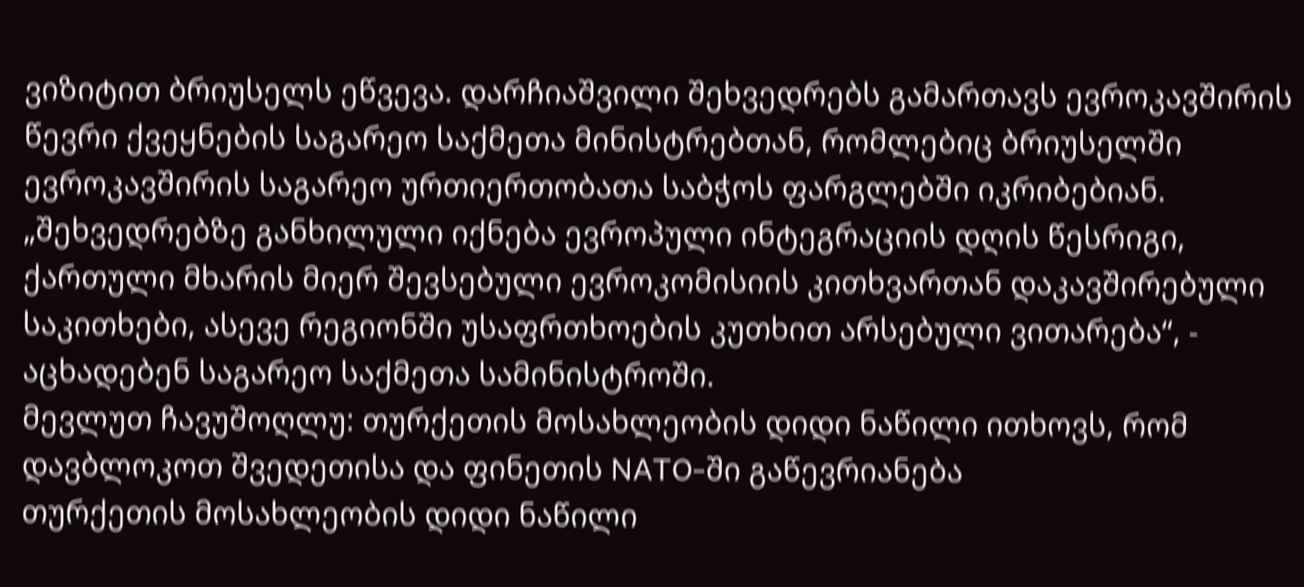ვიზიტით ბრიუსელს ეწვევა. დარჩიაშვილი შეხვედრებს გამართავს ევროკავშირის წევრი ქვეყნების საგარეო საქმეთა მინისტრებთან, რომლებიც ბრიუსელში ევროკავშირის საგარეო ურთიერთობათა საბჭოს ფარგლებში იკრიბებიან. „შეხვედრებზე განხილული იქნება ევროპული ინტეგრაციის დღის წესრიგი, ქართული მხარის მიერ შევსებული ევროკომისიის კითხვართან დაკავშირებული საკითხები, ასევე რეგიონში უსაფრთხოების კუთხით არსებული ვითარება“, - აცხადებენ საგარეო საქმეთა სამინისტროში.
მევლუთ ჩავუშოღლუ: თურქეთის მოსახლეობის დიდი ნაწილი ითხოვს, რომ დავბლოკოთ შვედეთისა და ფინეთის NATO-ში გაწევრიანება
თურქეთის მოსახლეობის დიდი ნაწილი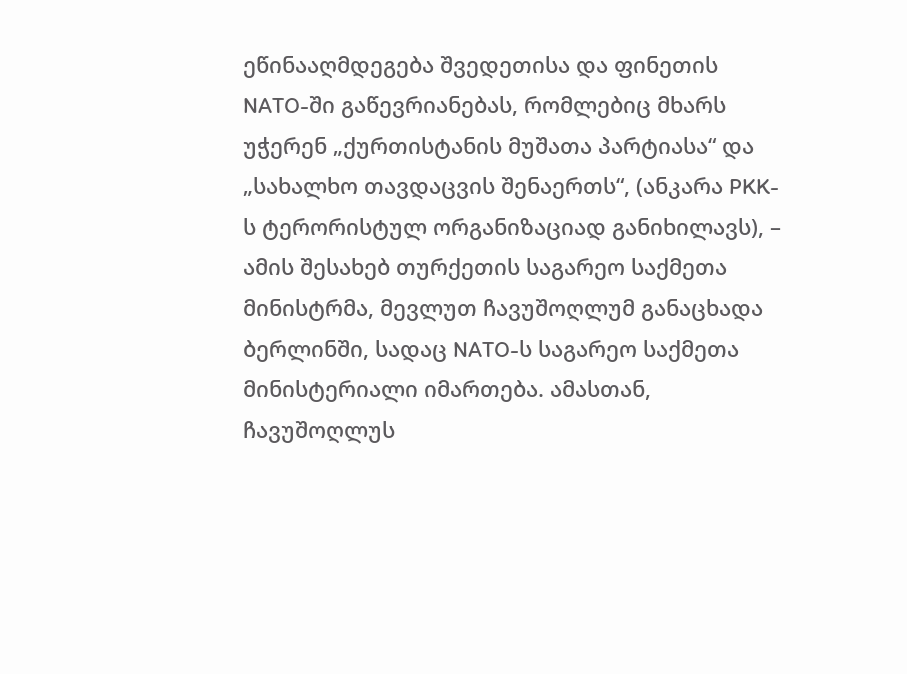ეწინააღმდეგება შვედეთისა და ფინეთის NATO-ში გაწევრიანებას, რომლებიც მხარს უჭერენ „ქურთისტანის მუშათა პარტიასა“ და „სახალხო თავდაცვის შენაერთს“, (ანკარა PKK-ს ტერორისტულ ორგანიზაციად განიხილავს), – ამის შესახებ თურქეთის საგარეო საქმეთა მინისტრმა, მევლუთ ჩავუშოღლუმ განაცხადა ბერლინში, სადაც NATO-ს საგარეო საქმეთა მინისტერიალი იმართება. ამასთან, ჩავუშოღლუს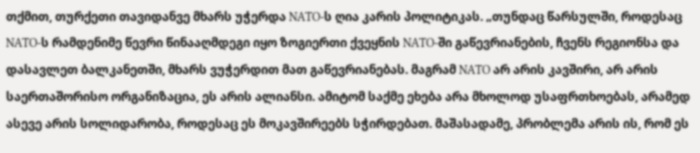თქმით, თურქეთი თავიდანვე მხარს უჭერდა NATO-ს ღია კარის პოლიტიკას. „თუნდაც წარსულში, როდესაც NATO-ს რამდენიმე წევრი წინააღმდეგი იყო ზოგიერთი ქვეყნის NATO-ში გაწევრიანების, ჩვენს რეგიონსა და დასავლეთ ბალკანეთში, მხარს ვუჭერდით მათ გაწევრიანებას. მაგრამ NATO არ არის კავშირი, არ არის საერთაშორისო ორგანიზაცია, ეს არის ალიანსი. ამიტომ საქმე ეხება არა მხოლოდ უსაფრთხოებას, არამედ ასევე არის სოლიდარობა, როდესაც ეს მოკავშირეებს სჭირდებათ. მაშასადამე, პრობლემა არის ის, რომ ეს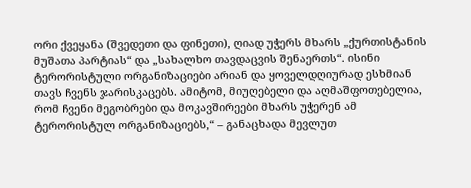ორი ქვეყანა (შვედეთი და ფინეთი), ღიად უჭერს მხარს „ქურთისტანის მუშათა პარტიას“ და „სახალხო თავდაცვის შენაერთს“. ისინი ტერორისტული ორგანიზაციები არიან და ყოველდღიურად ესხმიან თავს ჩვენს ჯარისკაცებს. ამიტომ, მიუღებელი და აღმაშფოთებელია, რომ ჩვენი მეგობრები და მოკავშირეები მხარს უჭერენ ამ ტერორისტულ ორგანიზაციებს,“ – განაცხადა მევლუთ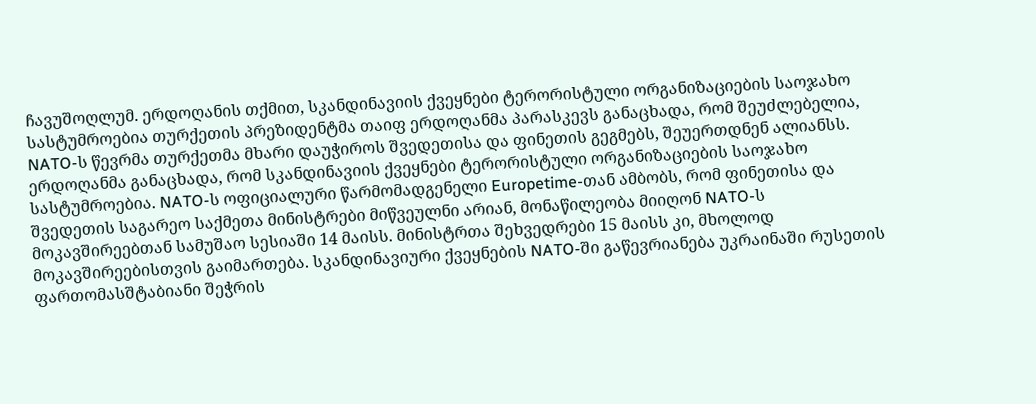ჩავუშოღლუმ. ერდოღანის თქმით, სკანდინავიის ქვეყნები ტერორისტული ორგანიზაციების საოჯახო სასტუმროებია თურქეთის პრეზიდენტმა თაიფ ერდოღანმა პარასკევს განაცხადა, რომ შეუძლებელია, NATO-ს წევრმა თურქეთმა მხარი დაუჭიროს შვედეთისა და ფინეთის გეგმებს, შეუერთდნენ ალიანსს. ერდოღანმა განაცხადა, რომ სკანდინავიის ქვეყნები ტერორისტული ორგანიზაციების საოჯახო სასტუმროებია. NATO-ს ოფიციალური წარმომადგენელი Europetime-თან ამბობს, რომ ფინეთისა და შვედეთის საგარეო საქმეთა მინისტრები მიწვეულნი არიან, მონაწილეობა მიიღონ NATO-ს მოკავშირეებთან სამუშაო სესიაში 14 მაისს. მინისტრთა შეხვედრები 15 მაისს კი, მხოლოდ მოკავშირეებისთვის გაიმართება. სკანდინავიური ქვეყნების NATO-ში გაწევრიანება უკრაინაში რუსეთის ფართომასშტაბიანი შეჭრის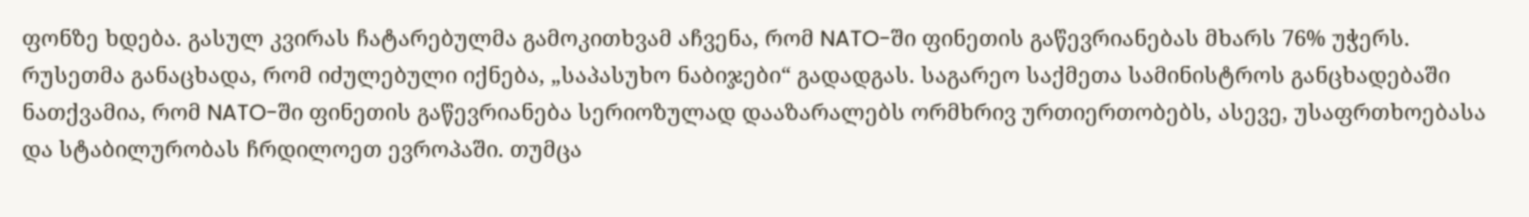ფონზე ხდება. გასულ კვირას ჩატარებულმა გამოკითხვამ აჩვენა, რომ NATO-ში ფინეთის გაწევრიანებას მხარს 76% უჭერს. რუსეთმა განაცხადა, რომ იძულებული იქნება, „საპასუხო ნაბიჯები“ გადადგას. საგარეო საქმეთა სამინისტროს განცხადებაში ნათქვამია, რომ NATO-ში ფინეთის გაწევრიანება სერიოზულად დააზარალებს ორმხრივ ურთიერთობებს, ასევე, უსაფრთხოებასა და სტაბილურობას ჩრდილოეთ ევროპაში. თუმცა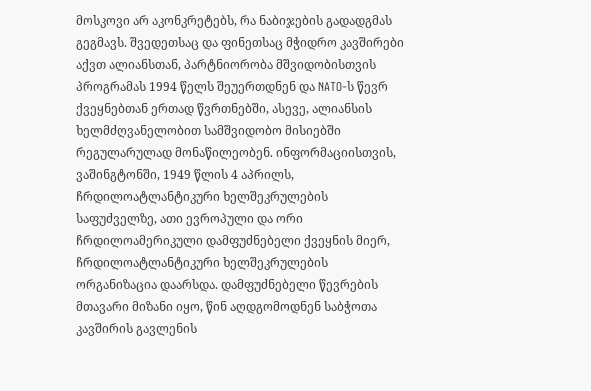მოსკოვი არ აკონკრეტებს, რა ნაბიჯების გადადგმას გეგმავს. შვედეთსაც და ფინეთსაც მჭიდრო კავშირები აქვთ ალიანსთან, პარტნიორობა მშვიდობისთვის პროგრამას 1994 წელს შეუერთდნენ და NATO-ს წევრ ქვეყნებთან ერთად წვრთნებში, ასევე, ალიანსის ხელმძღვანელობით სამშვიდობო მისიებში რეგულარულად მონაწილეობენ. ინფორმაციისთვის, ვაშინგტონში, 1949 წლის 4 აპრილს, ჩრდილოატლანტიკური ხელშეკრულების საფუძველზე, ათი ევროპული და ორი ჩრდილოამერიკული დამფუძნებელი ქვეყნის მიერ, ჩრდილოატლანტიკური ხელშეკრულების ორგანიზაცია დაარსდა. დამფუძნებელი წევრების მთავარი მიზანი იყო, წინ აღდგომოდნენ საბჭოთა კავშირის გავლენის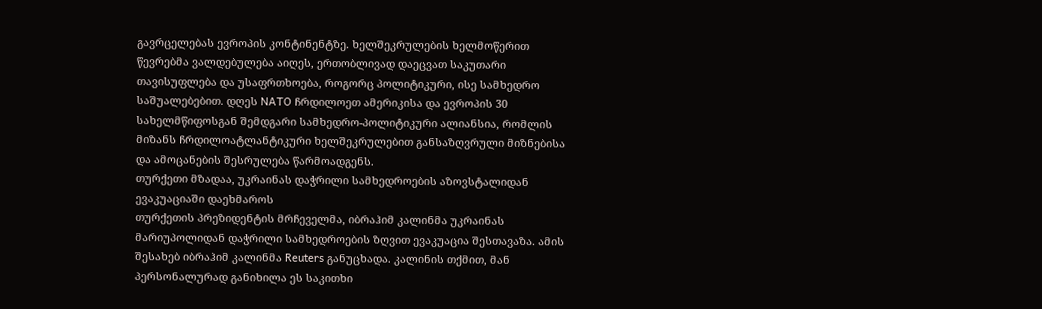გავრცელებას ევროპის კონტინენტზე. ხელშეკრულების ხელმოწერით წევრებმა ვალდებულება აიღეს, ერთობლივად დაეცვათ საკუთარი თავისუფლება და უსაფრთხოება, როგორც პოლიტიკური, ისე სამხედრო საშუალებებით. დღეს NATO ჩრდილოეთ ამერიკისა და ევროპის 30 სახელმწიფოსგან შემდგარი სამხედრო-პოლიტიკური ალიანსია, რომლის მიზანს ჩრდილოატლანტიკური ხელშეკრულებით განსაზღვრული მიზნებისა და ამოცანების შესრულება წარმოადგენს.
თურქეთი მზადაა, უკრაინას დაჭრილი სამხედროების აზოვსტალიდან ევაკუაციაში დაეხმაროს
თურქეთის პრეზიდენტის მრჩეველმა, იბრაჰიმ კალინმა უკრაინას მარიუპოლიდან დაჭრილი სამხედროების ზღვით ევაკუაცია შესთავაზა. ამის შესახებ იბრაჰიმ კალინმა Reuters განუცხადა. კალინის თქმით, მან პერსონალურად განიხილა ეს საკითხი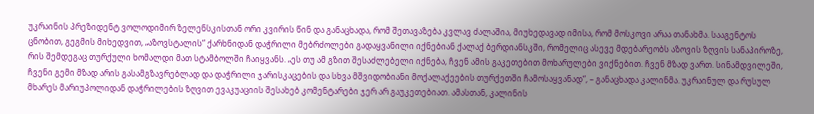უკრაინის პრეზიდენტ ვოლოდიმირ ზელენსკისთან ორი კვირის წინ და განაცხადა, რომ შეთავაზება კვლავ ძალაშია, მიუხედავად იმისა, რომ მოსკოვი არაა თანახმა. სააგენტოს ცნობით, გეგმის მიხედვით, „აზოვსტალის“ ქარხნიდან დაჭრილი მებრძოლები გადაყვანილი იქნებიან ქალაქ ბერდიანსკში, რომელიც ასევე მდებარეობს აზოვის ზღვის სანაპიროზე, რის შემდეგაც თურქული ხომალდი მათ სტამბოლში ჩაიყვანს. „ეს თუ ამ გზით შესაძლებელი იქნება, ჩვენ ამის გაკეთებით მოხარულები ვიქნებით. ჩვენ მზად ვართ. სინამდვილეში, ჩვენი გემი მზად არის გასამგზავრებლად და დაჭრილი ჯარისკაცების და სხვა მშვიდობიანი მოქალაქეების თურქეთში ჩამოსაყვანად“, – განაცხადა კალინმა. უკრაინულ და რუსულ მხარეს მარიუპოლიდან დაჭრილების ზღვით ევაკუაციის შესახებ კომენტარები ჯერ არ გაუკეთებიათ. ამასთან, კალინის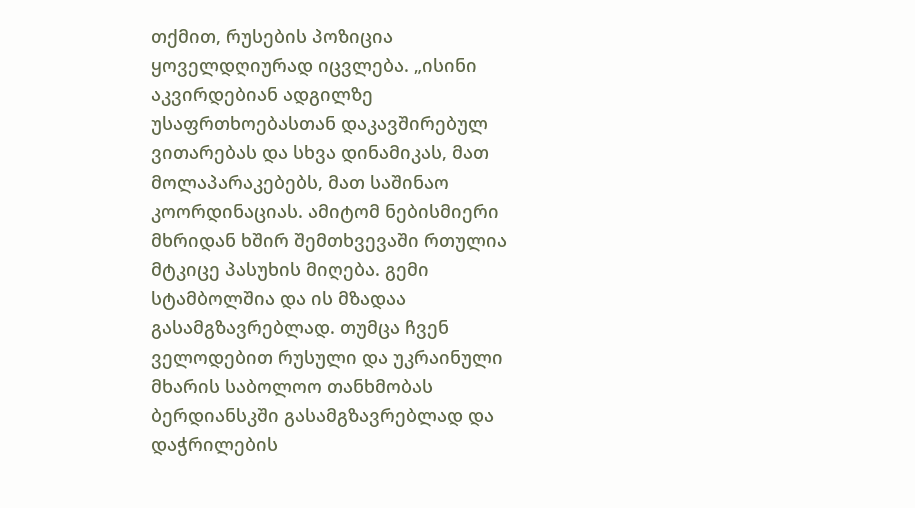თქმით, რუსების პოზიცია ყოველდღიურად იცვლება. „ისინი აკვირდებიან ადგილზე უსაფრთხოებასთან დაკავშირებულ ვითარებას და სხვა დინამიკას, მათ მოლაპარაკებებს, მათ საშინაო კოორდინაციას. ამიტომ ნებისმიერი მხრიდან ხშირ შემთხვევაში რთულია მტკიცე პასუხის მიღება. გემი სტამბოლშია და ის მზადაა გასამგზავრებლად. თუმცა ჩვენ ველოდებით რუსული და უკრაინული მხარის საბოლოო თანხმობას ბერდიანსკში გასამგზავრებლად და დაჭრილების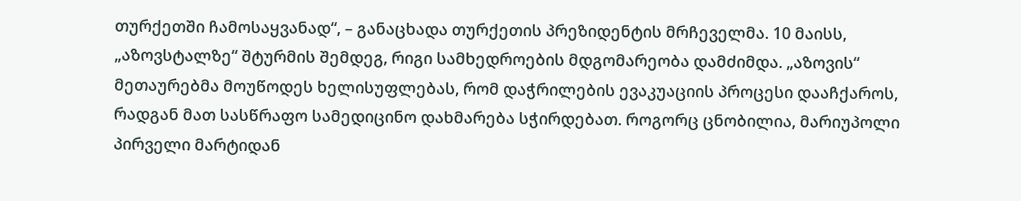თურქეთში ჩამოსაყვანად“, – განაცხადა თურქეთის პრეზიდენტის მრჩეველმა. 10 მაისს, „აზოვსტალზე“ შტურმის შემდეგ, რიგი სამხედროების მდგომარეობა დამძიმდა. „აზოვის“ მეთაურებმა მოუწოდეს ხელისუფლებას, რომ დაჭრილების ევაკუაციის პროცესი დააჩქაროს, რადგან მათ სასწრაფო სამედიცინო დახმარება სჭირდებათ. როგორც ცნობილია, მარიუპოლი პირველი მარტიდან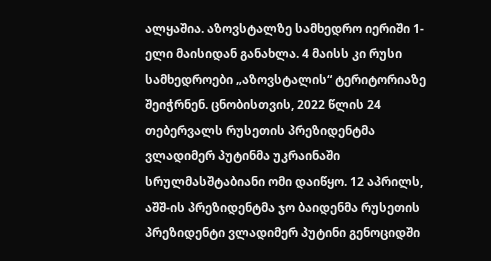ალყაშია. აზოვსტალზე სამხედრო იერიში 1-ელი მაისიდან განახლა. 4 მაისს კი რუსი სამხედროები „აზოვსტალის“ ტერიტორიაზე შეიჭრნენ. ცნობისთვის, 2022 წლის 24 თებერვალს რუსეთის პრეზიდენტმა ვლადიმერ პუტინმა უკრაინაში სრულმასშტაბიანი ომი დაიწყო. 12 აპრილს, აშშ-ის პრეზიდენტმა ჯო ბაიდენმა რუსეთის პრეზიდენტი ვლადიმერ პუტინი გენოციდში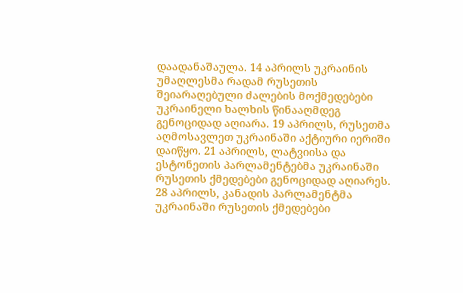დაადანაშაულა. 14 აპრილს უკრაინის უმაღლესმა რადამ რუსეთის შეიარაღებული ძალების მოქმედებები უკრაინელი ხალხის წინააღმდეგ გენოციდად აღიარა. 19 აპრილს, რუსეთმა აღმოსავლეთ უკრაინაში აქტიური იერიში დაიწყო. 21 აპრილს, ლატვიისა და ესტონეთის პარლამენტებმა უკრაინაში რუსეთის ქმედებები გენოციდად აღიარეს. 28 აპრილს, კანადის პარლამენტმა უკრაინაში რუსეთის ქმედებები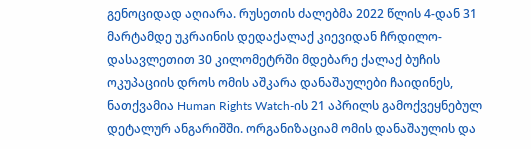გენოციდად აღიარა. რუსეთის ძალებმა 2022 წლის 4-დან 31 მარტამდე უკრაინის დედაქალაქ კიევიდან ჩრდილო-დასავლეთით 30 კილომეტრში მდებარე ქალაქ ბუჩის ოკუპაციის დროს ომის აშკარა დანაშაულები ჩაიდინეს, ნათქვამია Human Rights Watch-ის 21 აპრილს გამოქვეყნებულ დეტალურ ანგარიშში. ორგანიზაციამ ომის დანაშაულის და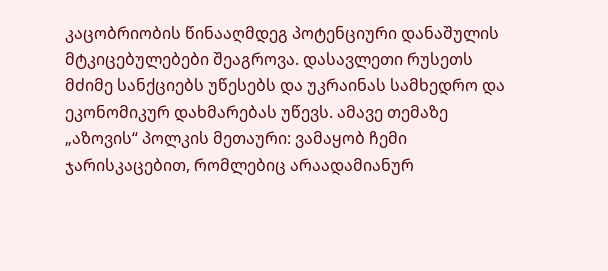კაცობრიობის წინააღმდეგ პოტენციური დანაშულის მტკიცებულებები შეაგროვა. დასავლეთი რუსეთს მძიმე სანქციებს უწესებს და უკრაინას სამხედრო და ეკონომიკურ დახმარებას უწევს. ამავე თემაზე „აზოვის“ პოლკის მეთაური: ვამაყობ ჩემი ჯარისკაცებით, რომლებიც არაადამიანურ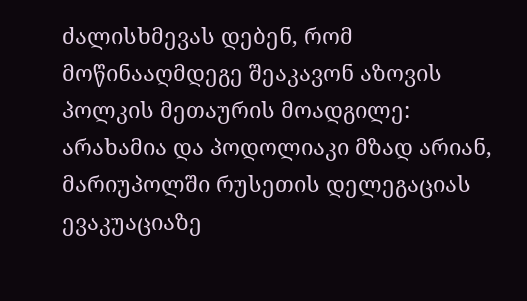ძალისხმევას დებენ, რომ მოწინააღმდეგე შეაკავონ აზოვის პოლკის მეთაურის მოადგილე: არახამია და პოდოლიაკი მზად არიან, მარიუპოლში რუსეთის დელეგაციას ევაკუაციაზე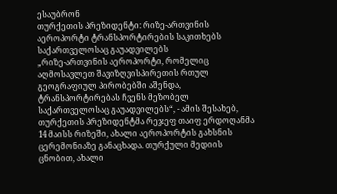ესაუბრონ
თურქეთის პრეზიდენტი: რიზე-ართვინის აეროპორტი ტრანსპორტირების საკითხებს საქართველოსაც გაუადვილებს
„რიზე-ართვინის აეროპორტი, რომელიც აღმოსავლეთ შავიზღვისპირეთის რთულ გეოგრაფიულ პირობებში აშენდა, ტრანსპორტირებას ჩვენს მეზობელ საქართველოსაც გაუადვილებს“, - ამის შესახებ, თურქეთის პრეზიდენტმა რეჯეფ თაიფ ერდოღანმა 14 მაისს რიზეში, ახალი აეროპორტის გახსნის ცერემონიაზე განაცხადა. თურქული მედიის ცნობით, ახალი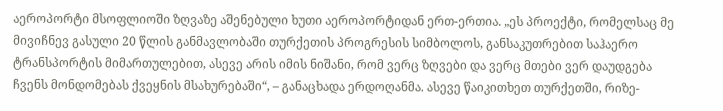აეროპორტი მსოფლიოში ზღვაზე აშენებული ხუთი აეროპორტიდან ერთ-ერთია. „ეს პროექტი, რომელსაც მე მივიჩნევ გასული 20 წლის განმავლობაში თურქეთის პროგრესის სიმბოლოს, განსაკუთრებით საჰაერო ტრანსპორტის მიმართულებით, ასევე არის იმის ნიშანი, რომ ვერც ზღვები და ვერც მთები ვერ დაუდგება ჩვენს მონდომებას ქვეყნის მსახურებაში“, – განაცხადა ერდოღანმა. ასევე წაიკითხეთ თურქეთში, რიზე-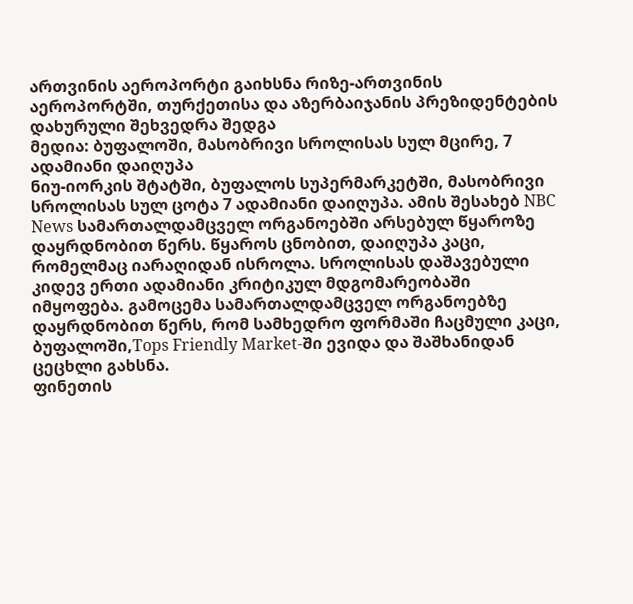ართვინის აეროპორტი გაიხსნა რიზე-ართვინის აეროპორტში, თურქეთისა და აზერბაიჯანის პრეზიდენტების დახურული შეხვედრა შედგა
მედია: ბუფალოში, მასობრივი სროლისას სულ მცირე, 7 ადამიანი დაიღუპა
ნიუ-იორკის შტატში, ბუფალოს სუპერმარკეტში, მასობრივი სროლისას სულ ცოტა 7 ადამიანი დაიღუპა. ამის შესახებ NBC News სამართალდამცველ ორგანოებში არსებულ წყაროზე დაყრდნობით წერს. წყაროს ცნობით, დაიღუპა კაცი, რომელმაც იარაღიდან ისროლა. სროლისას დაშავებული კიდევ ერთი ადამიანი კრიტიკულ მდგომარეობაში იმყოფება. გამოცემა სამართალდამცველ ორგანოებზე დაყრდნობით წერს, რომ სამხედრო ფორმაში ჩაცმული კაცი, ბუფალოში,Tops Friendly Market-ში ევიდა და შაშხანიდან ცეცხლი გახსნა.
ფინეთის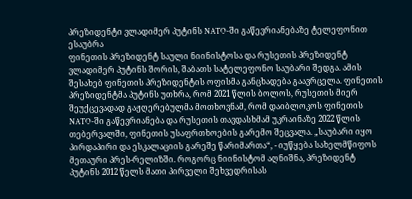პრეზიდენტი ვლადიმერ პუტინს NATO-ში გაწევრიანებაზე ტელეფონით ესაუბრა
ფინეთის პრეზიდენტ საული ნიინისტოსა და რუსეთის პრეზიდენტ ვლადიმერ პუტინს შორის, შაბათს სატელეფონო საუბარი შედგა. ამის შესახებ ფინეთის პრეზიდენტის ოფისმა განცხადება გაავრცელა. ფინეთის პრეზიდენტმა პუტინს უთხრა, რომ 2021 წლის ბოლოს, რუსეთის მიერ შეუქცევადად გაჟღერებულმა მოთხოვნამ, რომ დაიბლოკოს ფინეთის NATO-ში გაწევრიანება და რუსეთის თავდასხმამ უკრაინაზე 2022 წლის თებერვალში, ფინეთის უსაფრთხოების გარემო შეცვალა. „საუბარი იყო პირდაპირი და ესკალაციის გარეშე წარიმართა“, - იუწყება სახელმწიფოს მეთაური პრეს-რელიზში. როგორც ნიინისტომ აღნიშნა, პრეზიდენტ პუტინს 2012 წელს მათი პირველი შეხვედრისას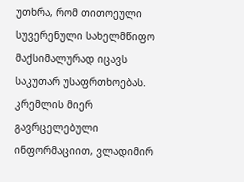უთხრა, რომ თითოეული სუვერენული სახელმწიფო მაქსიმალურად იცავს საკუთარ უსაფრთხოებას. კრემლის მიერ გავრცელებული ინფორმაციით, ვლადიმირ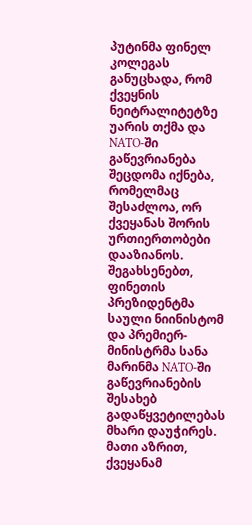პუტინმა ფინელ კოლეგას განუცხადა, რომ ქვეყნის ნეიტრალიტეტზე უარის თქმა და NATO-ში გაწევრიანება შეცდომა იქნება, რომელმაც შესაძლოა, ორ ქვეყანას შორის ურთიერთობები დააზიანოს. შეგახსენებთ, ფინეთის პრეზიდენტმა საული ნიინისტომ და პრემიერ-მინისტრმა სანა მარინმა NATO-ში გაწევრიანების შესახებ გადაწყვეტილებას მხარი დაუჭირეს. მათი აზრით, ქვეყანამ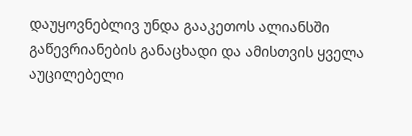დაუყოვნებლივ უნდა გააკეთოს ალიანსში გაწევრიანების განაცხადი და ამისთვის ყველა აუცილებელი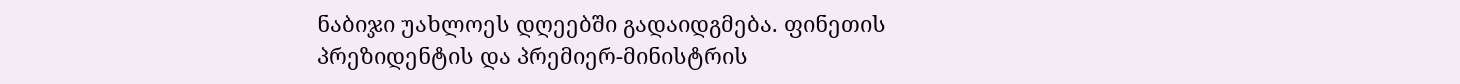ნაბიჯი უახლოეს დღეებში გადაიდგმება. ფინეთის პრეზიდენტის და პრემიერ-მინისტრის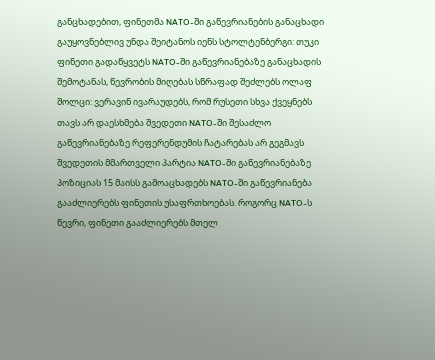განცხადებით, ფინეთმა NATO-ში გაწევრიანების განაცხადი გაუყოვნებლივ უნდა შეიტანოს იენს სტოლტენბერგი: თუკი ფინეთი გადაწყვეტს NATO-ში გაწევრიანებაზე განაცხადის შემოტანას, წევრობის მიღებას სწრაფად შეძლებს ოლაფ შოლცი: ვერავინ ივარაუდებს, რომ რუსეთი სხვა ქვეყნებს თავს არ დაესხმება შვედეთი NATO-ში შესაძლო გაწევრიანებაზე რეფერენდუმის ჩატარებას არ გეგმავს შვედეთის მმართველი პარტია NATO-ში გაწევრიანებაზე პოზიციას 15 მაისს გამოაცხადებს NATO-ში გაწევრიანება გააძლიერებს ფინეთის უსაფრთხოებას. როგორც NATO-ს წევრი, ფინეთი გააძლიერებს მთელ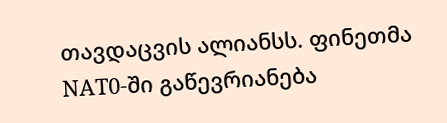თავდაცვის ალიანსს. ფინეთმა NAT0-ში გაწევრიანება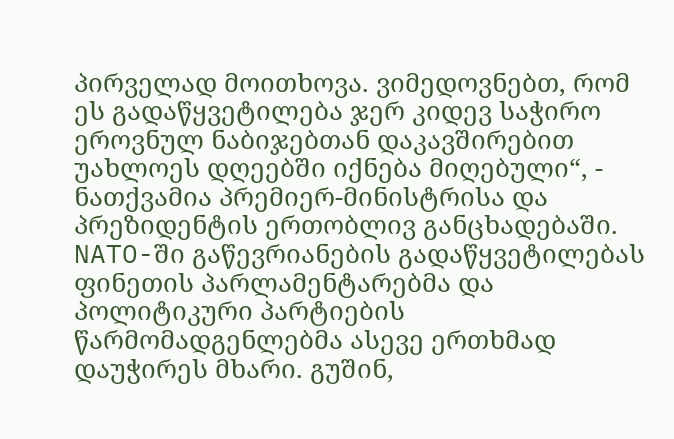პირველად მოითხოვა. ვიმედოვნებთ, რომ ეს გადაწყვეტილება ჯერ კიდევ საჭირო ეროვნულ ნაბიჯებთან დაკავშირებით უახლოეს დღეებში იქნება მიღებული“, - ნათქვამია პრემიერ-მინისტრისა და პრეზიდენტის ერთობლივ განცხადებაში. NATO-ში გაწევრიანების გადაწყვეტილებას ფინეთის პარლამენტარებმა და პოლიტიკური პარტიების წარმომადგენლებმა ასევე ერთხმად დაუჭირეს მხარი. გუშინ,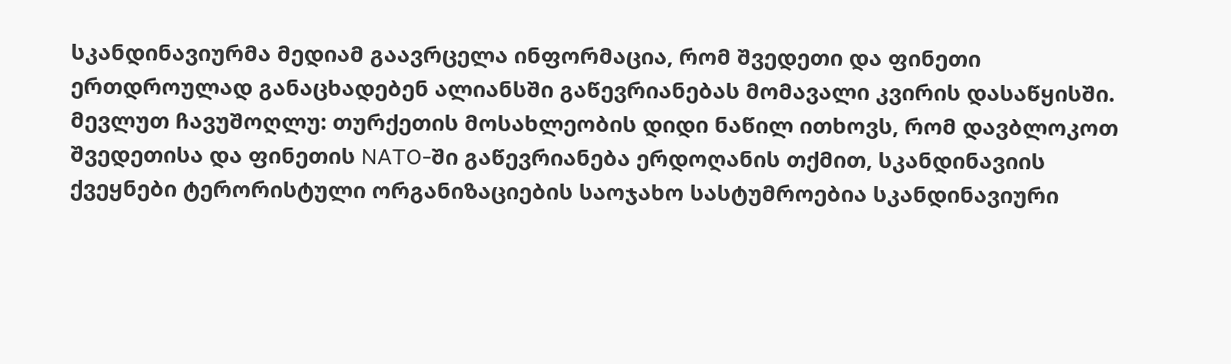სკანდინავიურმა მედიამ გაავრცელა ინფორმაცია, რომ შვედეთი და ფინეთი ერთდროულად განაცხადებენ ალიანსში გაწევრიანებას მომავალი კვირის დასაწყისში. მევლუთ ჩავუშოღლუ: თურქეთის მოსახლეობის დიდი ნაწილ ითხოვს, რომ დავბლოკოთ შვედეთისა და ფინეთის NATO-ში გაწევრიანება ერდოღანის თქმით, სკანდინავიის ქვეყნები ტერორისტული ორგანიზაციების საოჯახო სასტუმროებია სკანდინავიური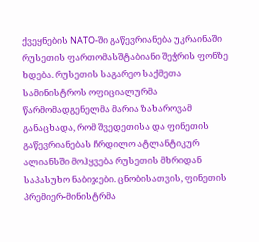ქვეყნების NATO-ში გაწევრიანება უკრაინაში რუსეთის ფართომასშტაბიანი შეჭრის ფონზე ხდება. რუსეთის საგარეო საქმეთა სამინისტროს ოფიციალურმა წარმომადგენელმა მარია ზახაროვამ განაცხადა, რომ შვედეთისა და ფინეთის გაწევრიანებას ჩრდილო ატლანტიკურ ალიანსში მოჰყვება რუსეთის მხრიდან საპასუხო ნაბიჯები. ცნობისათვის, ფინეთის პრემიერ-მინისტრმა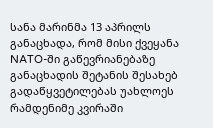სანა მარინმა 13 აპრილს განაცხადა, რომ მისი ქვეყანა NATO-ში გაწევრიანებაზე განაცხადის შეტანის შესახებ გადაწყვეტილებას უახლოეს რამდენიმე კვირაში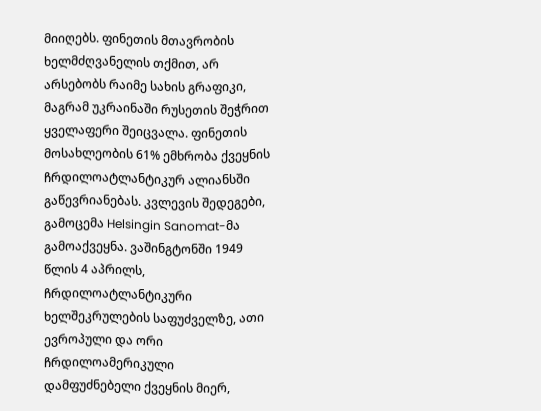მიიღებს. ფინეთის მთავრობის ხელმძღვანელის თქმით, არ არსებობს რაიმე სახის გრაფიკი, მაგრამ უკრაინაში რუსეთის შეჭრით ყველაფერი შეიცვალა. ფინეთის მოსახლეობის 61% ემხრობა ქვეყნის ჩრდილოატლანტიკურ ალიანსში გაწევრიანებას. კვლევის შედეგები, გამოცემა Helsingin Sanomat-მა გამოაქვეყნა. ვაშინგტონში 1949 წლის 4 აპრილს, ჩრდილოატლანტიკური ხელშეკრულების საფუძველზე, ათი ევროპული და ორი ჩრდილოამერიკული დამფუძნებელი ქვეყნის მიერ,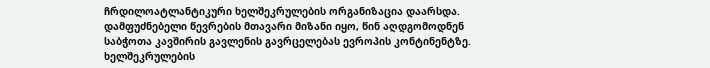ჩრდილოატლანტიკური ხელშეკრულების ორგანიზაცია დაარსდა. დამფუძნებელი წევრების მთავარი მიზანი იყო, წინ აღდგომოდნენ საბჭოთა კავშირის გავლენის გავრცელებას ევროპის კონტინენტზე. ხელშეკრულების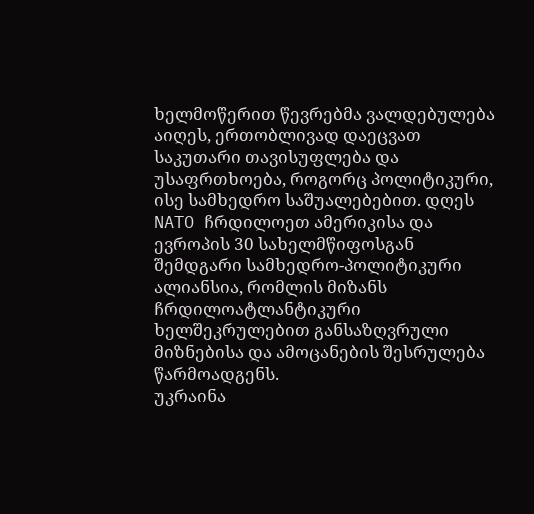ხელმოწერით წევრებმა ვალდებულება აიღეს, ერთობლივად დაეცვათ საკუთარი თავისუფლება და უსაფრთხოება, როგორც პოლიტიკური, ისე სამხედრო საშუალებებით. დღეს NATO ჩრდილოეთ ამერიკისა და ევროპის 30 სახელმწიფოსგან შემდგარი სამხედრო-პოლიტიკური ალიანსია, რომლის მიზანს ჩრდილოატლანტიკური ხელშეკრულებით განსაზღვრული მიზნებისა და ამოცანების შესრულება წარმოადგენს.
უკრაინა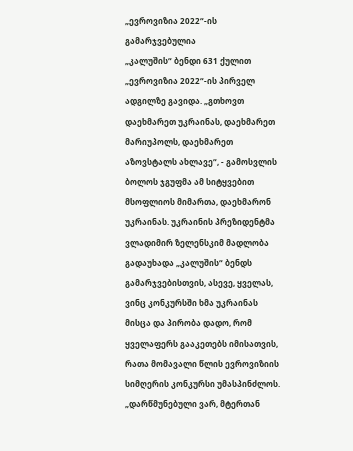„ევროვიზია 2022“-ის გამარჯვებულია
„კალუშის“ ბენდი 631 ქულით „ევროვიზია 2022“-ის პირველ ადგილზე გავიდა. „გთხოვთ დაეხმარეთ უკრაინას, დაეხმარეთ მარიუპოლს, დაეხმარეთ აზოვსტალს ახლავე“, - გამოსვლის ბოლოს ჯგუფმა ამ სიტყვებით მსოფლიოს მიმართა, დაეხმარონ უკრაინას. უკრაინის პრეზიდენტმა ვლადიმირ ზელენსკიმ მადლობა გადაუხადა „კალუშის“ ბენდს გამარჯვებისთვის, ასევე, ყველას, ვინც კონკურსში ხმა უკრაინას მისცა და პირობა დადო, რომ ყველაფერს გააკეთებს იმისათვის, რათა მომავალი წლის ევროვიზიის სიმღერის კონკურსი უმასპინძლოს. „დარწმუნებული ვარ, მტერთან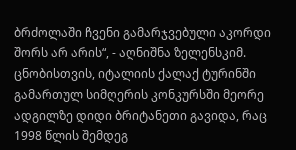ბრძოლაში ჩვენი გამარჯვებული აკორდი შორს არ არის“, - აღნიშნა ზელენსკიმ. ცნობისთვის, იტალიის ქალაქ ტურინში გამართულ სიმღერის კონკურსში მეორე ადგილზე დიდი ბრიტანეთი გავიდა, რაც 1998 წლის შემდეგ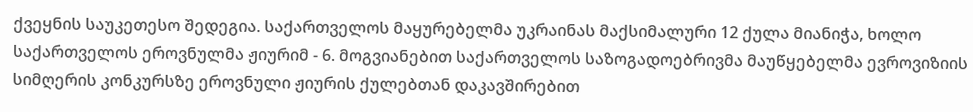ქვეყნის საუკეთესო შედეგია. საქართველოს მაყურებელმა უკრაინას მაქსიმალური 12 ქულა მიანიჭა, ხოლო საქართველოს ეროვნულმა ჟიურიმ - 6. მოგვიანებით საქართველოს საზოგადოებრივმა მაუწყებელმა ევროვიზიის სიმღერის კონკურსზე ეროვნული ჟიურის ქულებთან დაკავშირებით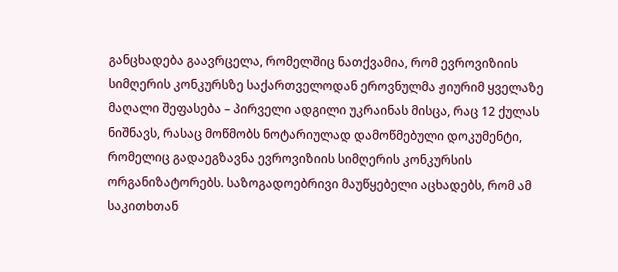განცხადება გაავრცელა, რომელშიც ნათქვამია, რომ ევროვიზიის სიმღერის კონკურსზე საქართველოდან ეროვნულმა ჟიურიმ ყველაზე მაღალი შეფასება – პირველი ადგილი უკრაინას მისცა, რაც 12 ქულას ნიშნავს, რასაც მოწმობს ნოტარიულად დამოწმებული დოკუმენტი, რომელიც გადაეგზავნა ევროვიზიის სიმღერის კონკურსის ორგანიზატორებს. საზოგადოებრივი მაუწყებელი აცხადებს, რომ ამ საკითხთან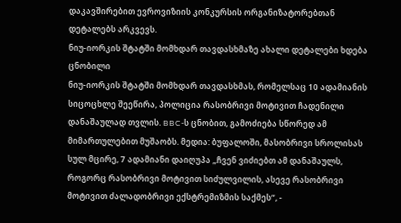დაკავშირებით ევროვიზიის კონკურსის ორგანიზატორებთან დეტალებს არკვევს.
ნიუ-იორკის შტატში მომხდარ თავდასხმაზე ახალი დეტალები ხდება ცნობილი
ნიუ-იორკის შტატში მომხდარ თავდასხმას, რომელსაც 10 ადამიანის სიცოცხლე შეეწირა, პოლიცია რასობრივი მოტივით ჩადენილი დანაშაულად თვლის. BBC-ს ცნობით, გამოძიება სწორედ ამ მიმართულებით მუშაობს. მედია: ბუფალოში, მასობრივი სროლისას სულ მცირე, 7 ადამიანი დაიღუპა „ჩვენ ვიძიებთ ამ დანაშაულს, როგორც რასობრივი მოტივით სიძულვილის, ასევე რასობრივი მოტივით ძალადობრივი ექსტრემიზმის საქმეს“, -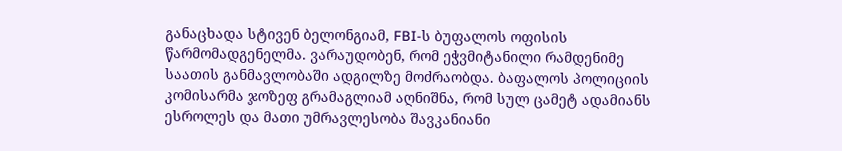განაცხადა სტივენ ბელონგიამ, FBI-ს ბუფალოს ოფისის წარმომადგენელმა. ვარაუდობენ, რომ ეჭვმიტანილი რამდენიმე საათის განმავლობაში ადგილზე მოძრაობდა. ბაფალოს პოლიციის კომისარმა ჯოზეფ გრამაგლიამ აღნიშნა, რომ სულ ცამეტ ადამიანს ესროლეს და მათი უმრავლესობა შავკანიანი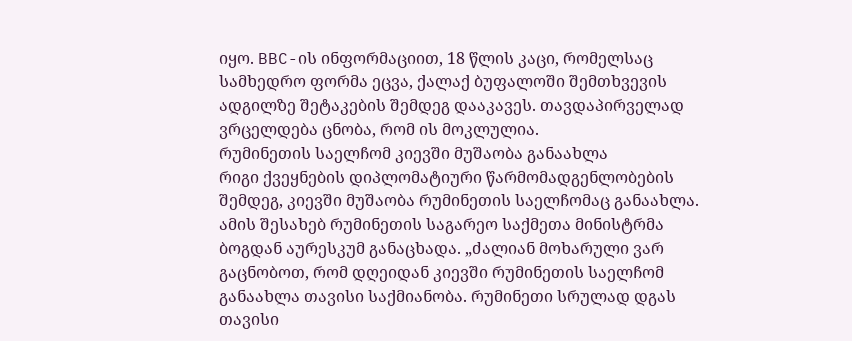იყო. BBC-ის ინფორმაციით, 18 წლის კაცი, რომელსაც სამხედრო ფორმა ეცვა, ქალაქ ბუფალოში შემთხვევის ადგილზე შეტაკების შემდეგ დააკავეს. თავდაპირველად ვრცელდება ცნობა, რომ ის მოკლულია.
რუმინეთის საელჩომ კიევში მუშაობა განაახლა
რიგი ქვეყნების დიპლომატიური წარმომადგენლობების შემდეგ, კიევში მუშაობა რუმინეთის საელჩომაც განაახლა. ამის შესახებ რუმინეთის საგარეო საქმეთა მინისტრმა ბოგდან აურესკუმ განაცხადა. „ძალიან მოხარული ვარ გაცნობოთ, რომ დღეიდან კიევში რუმინეთის საელჩომ განაახლა თავისი საქმიანობა. რუმინეთი სრულად დგას თავისი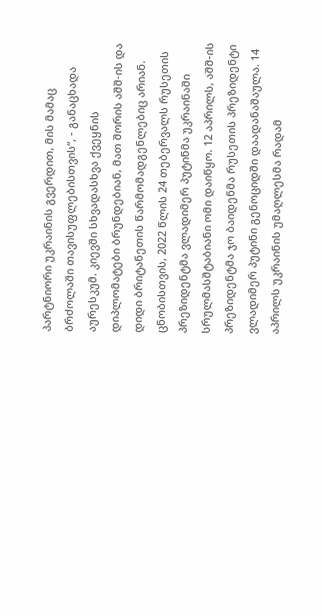პარტნიორი უკრაინის გვერდით, მის მამაც ბრძოლაში თავისუფლებისთვის“, - განაცხადა აურესკუმ. კიევში სხვადასხვა ქვეყნის დიპლომატები ბრუნდებიან, მათ შორის აშშ-ის და დიდი ბრიტანეთის წარმომადგენლებიც არიან. ცნობისთვის, 2022 წლის 24 თებერვალს რუსეთის პრეზიდენტმა ვლადიმერ პუტინმა უკრაინაში სრულმასშტაბიანი ომი დაიწყო. 12 აპრილს, აშშ-ის პრეზიდენტმა ჯო ბაიდენმა რუსეთის პრეზიდენტი ვლადიმერ პუტინი გენოციდში დაადანაშაულა. 14 აპრილს უკრაინის უმაღლესმა რადამ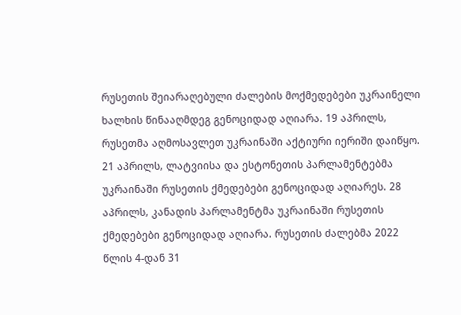რუსეთის შეიარაღებული ძალების მოქმედებები უკრაინელი ხალხის წინააღმდეგ გენოციდად აღიარა. 19 აპრილს, რუსეთმა აღმოსავლეთ უკრაინაში აქტიური იერიში დაიწყო. 21 აპრილს, ლატვიისა და ესტონეთის პარლამენტებმა უკრაინაში რუსეთის ქმედებები გენოციდად აღიარეს. 28 აპრილს, კანადის პარლამენტმა უკრაინაში რუსეთის ქმედებები გენოციდად აღიარა. რუსეთის ძალებმა 2022 წლის 4-დან 31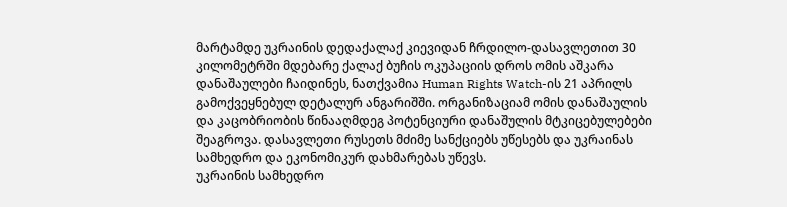მარტამდე უკრაინის დედაქალაქ კიევიდან ჩრდილო-დასავლეთით 30 კილომეტრში მდებარე ქალაქ ბუჩის ოკუპაციის დროს ომის აშკარა დანაშაულები ჩაიდინეს, ნათქვამია Human Rights Watch-ის 21 აპრილს გამოქვეყნებულ დეტალურ ანგარიშში. ორგანიზაციამ ომის დანაშაულის და კაცობრიობის წინააღმდეგ პოტენციური დანაშულის მტკიცებულებები შეაგროვა. დასავლეთი რუსეთს მძიმე სანქციებს უწესებს და უკრაინას სამხედრო და ეკონომიკურ დახმარებას უწევს.
უკრაინის სამხედრო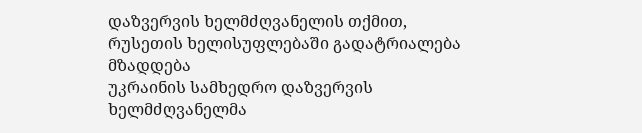დაზვერვის ხელმძღვანელის თქმით, რუსეთის ხელისუფლებაში გადატრიალება მზადდება
უკრაინის სამხედრო დაზვერვის ხელმძღვანელმა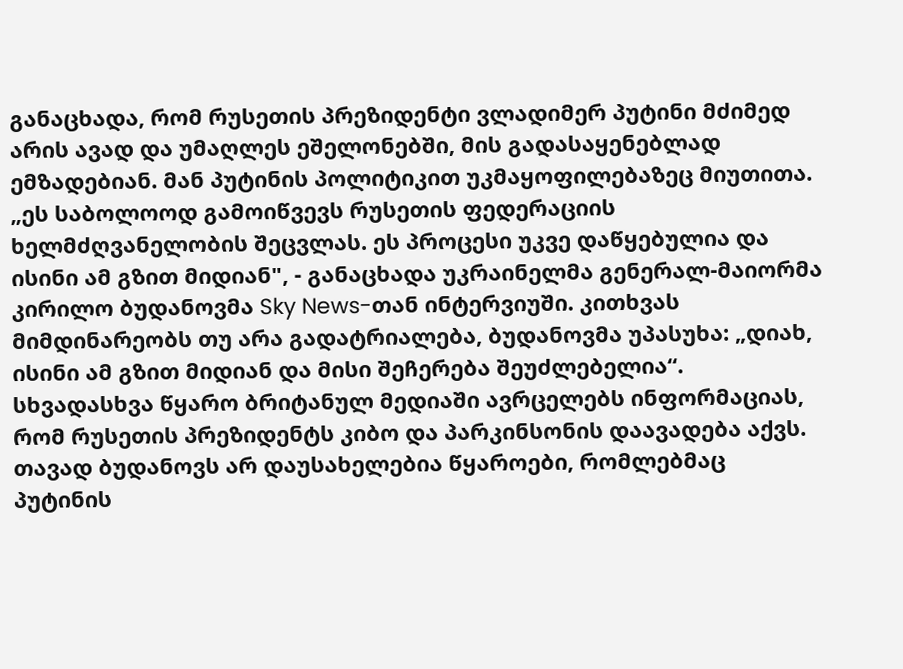განაცხადა, რომ რუსეთის პრეზიდენტი ვლადიმერ პუტინი მძიმედ არის ავად და უმაღლეს ეშელონებში, მის გადასაყენებლად ემზადებიან. მან პუტინის პოლიტიკით უკმაყოფილებაზეც მიუთითა. „ეს საბოლოოდ გამოიწვევს რუსეთის ფედერაციის ხელმძღვანელობის შეცვლას. ეს პროცესი უკვე დაწყებულია და ისინი ამ გზით მიდიან", - განაცხადა უკრაინელმა გენერალ-მაიორმა კირილო ბუდანოვმა Sky News-თან ინტერვიუში. კითხვას მიმდინარეობს თუ არა გადატრიალება, ბუდანოვმა უპასუხა: „დიახ, ისინი ამ გზით მიდიან და მისი შეჩერება შეუძლებელია“. სხვადასხვა წყარო ბრიტანულ მედიაში ავრცელებს ინფორმაციას, რომ რუსეთის პრეზიდენტს კიბო და პარკინსონის დაავადება აქვს. თავად ბუდანოვს არ დაუსახელებია წყაროები, რომლებმაც პუტინის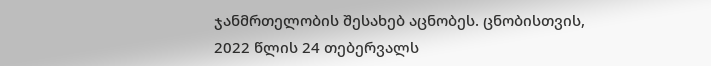ჯანმრთელობის შესახებ აცნობეს. ცნობისთვის, 2022 წლის 24 თებერვალს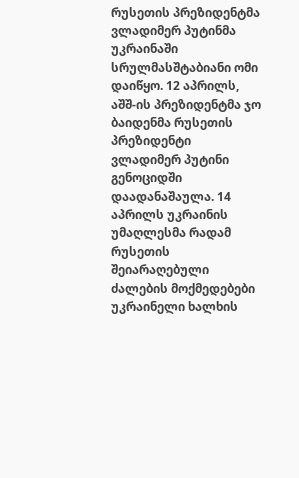რუსეთის პრეზიდენტმა ვლადიმერ პუტინმა უკრაინაში სრულმასშტაბიანი ომი დაიწყო. 12 აპრილს, აშშ-ის პრეზიდენტმა ჯო ბაიდენმა რუსეთის პრეზიდენტი ვლადიმერ პუტინი გენოციდში დაადანაშაულა. 14 აპრილს უკრაინის უმაღლესმა რადამ რუსეთის შეიარაღებული ძალების მოქმედებები უკრაინელი ხალხის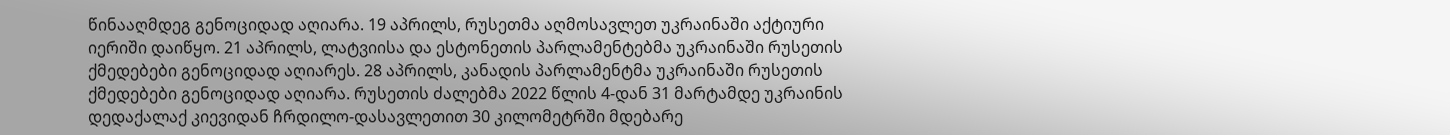წინააღმდეგ გენოციდად აღიარა. 19 აპრილს, რუსეთმა აღმოსავლეთ უკრაინაში აქტიური იერიში დაიწყო. 21 აპრილს, ლატვიისა და ესტონეთის პარლამენტებმა უკრაინაში რუსეთის ქმედებები გენოციდად აღიარეს. 28 აპრილს, კანადის პარლამენტმა უკრაინაში რუსეთის ქმედებები გენოციდად აღიარა. რუსეთის ძალებმა 2022 წლის 4-დან 31 მარტამდე უკრაინის დედაქალაქ კიევიდან ჩრდილო-დასავლეთით 30 კილომეტრში მდებარე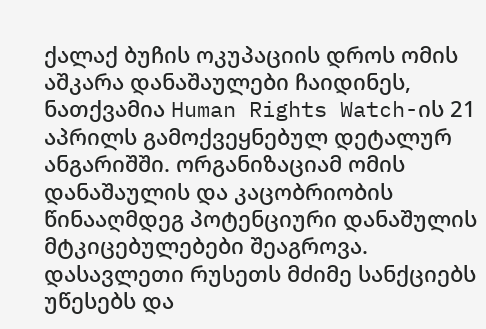ქალაქ ბუჩის ოკუპაციის დროს ომის აშკარა დანაშაულები ჩაიდინეს, ნათქვამია Human Rights Watch-ის 21 აპრილს გამოქვეყნებულ დეტალურ ანგარიშში. ორგანიზაციამ ომის დანაშაულის და კაცობრიობის წინააღმდეგ პოტენციური დანაშულის მტკიცებულებები შეაგროვა. დასავლეთი რუსეთს მძიმე სანქციებს უწესებს და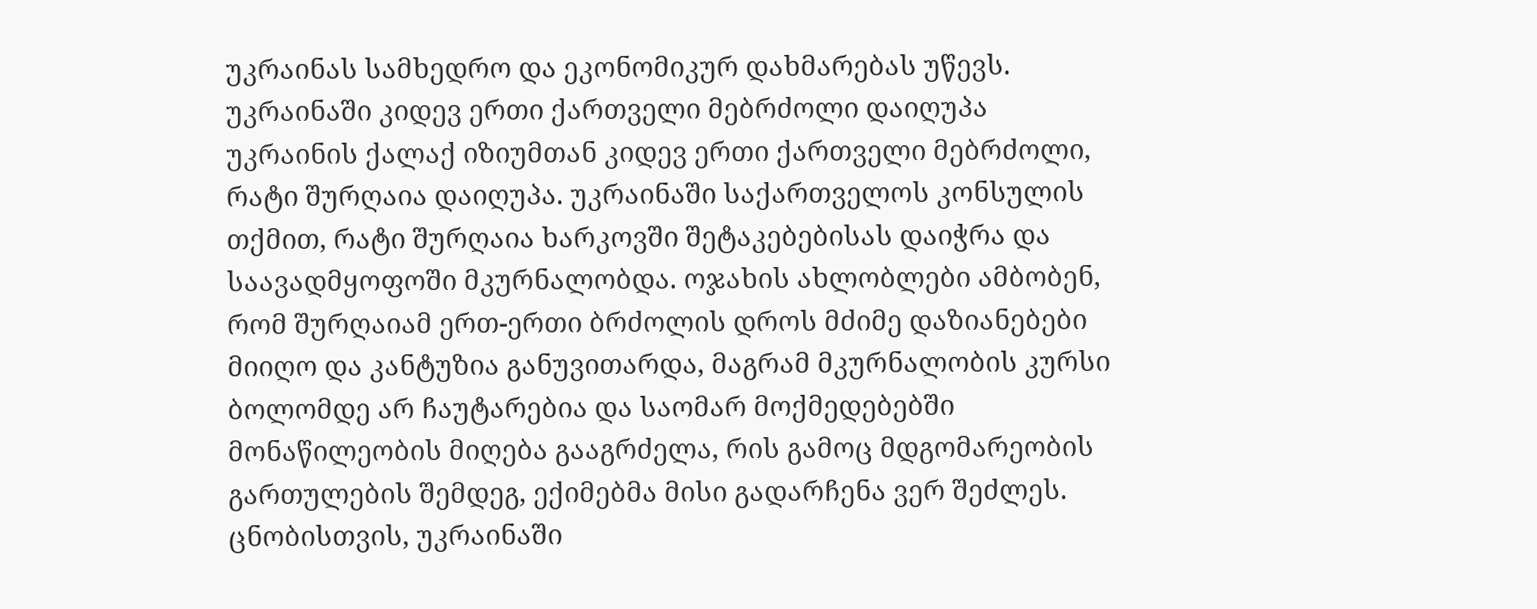უკრაინას სამხედრო და ეკონომიკურ დახმარებას უწევს.
უკრაინაში კიდევ ერთი ქართველი მებრძოლი დაიღუპა
უკრაინის ქალაქ იზიუმთან კიდევ ერთი ქართველი მებრძოლი, რატი შურღაია დაიღუპა. უკრაინაში საქართველოს კონსულის თქმით, რატი შურღაია ხარკოვში შეტაკებებისას დაიჭრა და საავადმყოფოში მკურნალობდა. ოჯახის ახლობლები ამბობენ, რომ შურღაიამ ერთ-ერთი ბრძოლის დროს მძიმე დაზიანებები მიიღო და კანტუზია განუვითარდა, მაგრამ მკურნალობის კურსი ბოლომდე არ ჩაუტარებია და საომარ მოქმედებებში მონაწილეობის მიღება გააგრძელა, რის გამოც მდგომარეობის გართულების შემდეგ, ექიმებმა მისი გადარჩენა ვერ შეძლეს. ცნობისთვის, უკრაინაში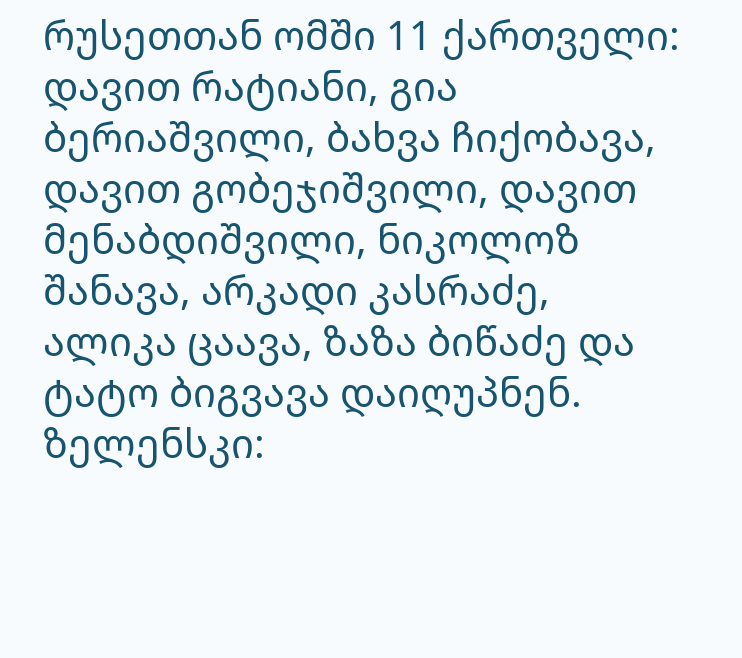რუსეთთან ომში 11 ქართველი: დავით რატიანი, გია ბერიაშვილი, ბახვა ჩიქობავა, დავით გობეჯიშვილი, დავით მენაბდიშვილი, ნიკოლოზ შანავა, არკადი კასრაძე, ალიკა ცაავა, ზაზა ბიწაძე და ტატო ბიგვავა დაიღუპნენ.
ზელენსკი: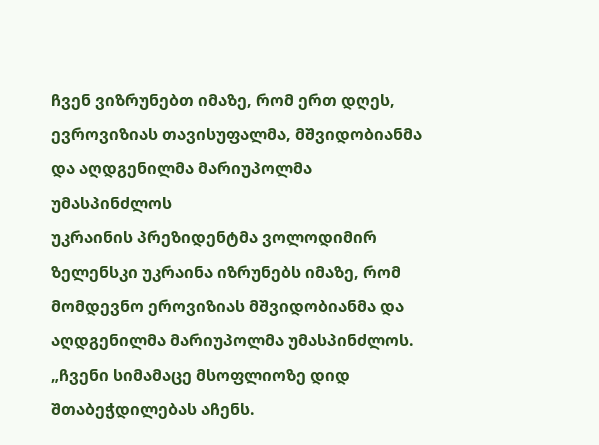ჩვენ ვიზრუნებთ იმაზე, რომ ერთ დღეს, ევროვიზიას თავისუფალმა, მშვიდობიანმა და აღდგენილმა მარიუპოლმა უმასპინძლოს
უკრაინის პრეზიდენტმა ვოლოდიმირ ზელენსკი უკრაინა იზრუნებს იმაზე, რომ მომდევნო ეროვიზიას მშვიდობიანმა და აღდგენილმა მარიუპოლმა უმასპინძლოს. „ჩვენი სიმამაცე მსოფლიოზე დიდ შთაბეჭდილებას აჩენს.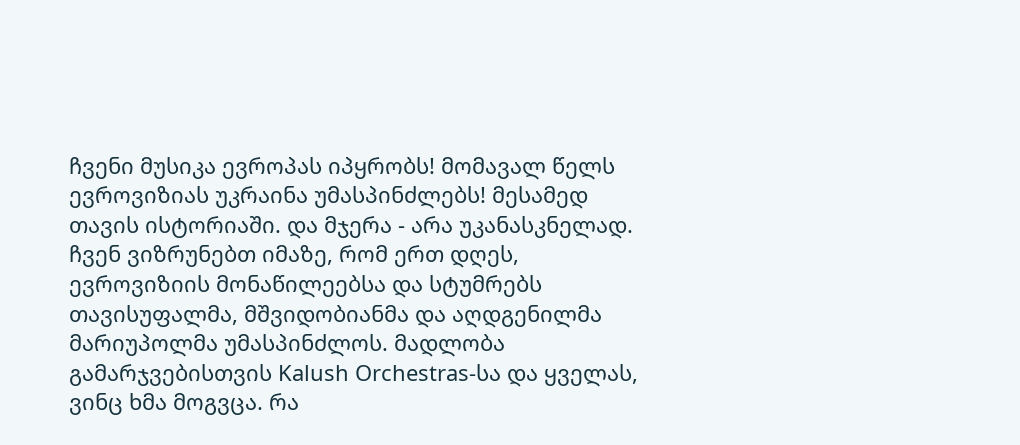ჩვენი მუსიკა ევროპას იპყრობს! მომავალ წელს ევროვიზიას უკრაინა უმასპინძლებს! მესამედ თავის ისტორიაში. და მჯერა - არა უკანასკნელად. ჩვენ ვიზრუნებთ იმაზე, რომ ერთ დღეს, ევროვიზიის მონაწილეებსა და სტუმრებს თავისუფალმა, მშვიდობიანმა და აღდგენილმა მარიუპოლმა უმასპინძლოს. მადლობა გამარჯვებისთვის Kalush Orchestras-სა და ყველას, ვინც ხმა მოგვცა. რა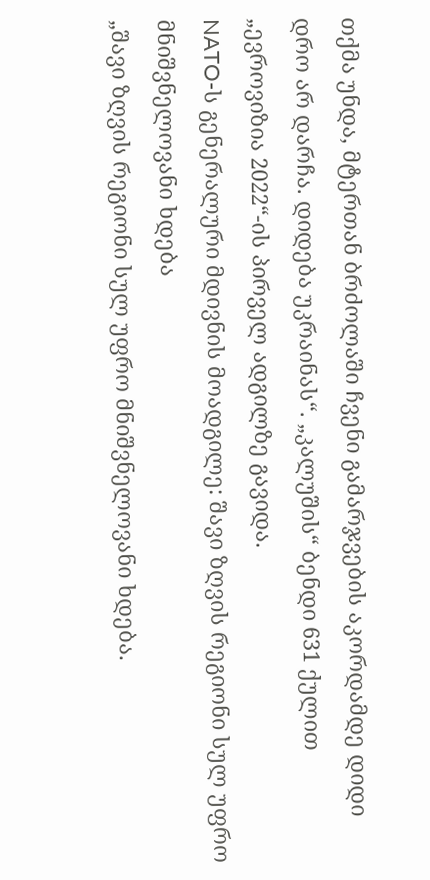თქმა უნდა, მტერთან ბრძოლაში ჩვენი გამარჯვების აკორდამდე დიდი დრო არ დარჩა. დიდება უკრაინას“. „კალუშის“ ბენდი 631 ქულით „ევროვიზია 2022“-ის პირველ ადგილზე გავიდა.
NATO-ს გენერალური მდივნის მოადგილე: შავი ზღვის რეგიონი სულ უფრო მნიშვნელოვანი ხდება
„შავი ზღვის რეგიონი სულ უფრო მნიშვნელოვანი ხდება.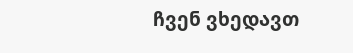ჩვენ ვხედავთ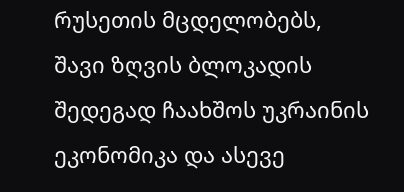რუსეთის მცდელობებს, შავი ზღვის ბლოკადის შედეგად ჩაახშოს უკრაინის ეკონომიკა და ასევე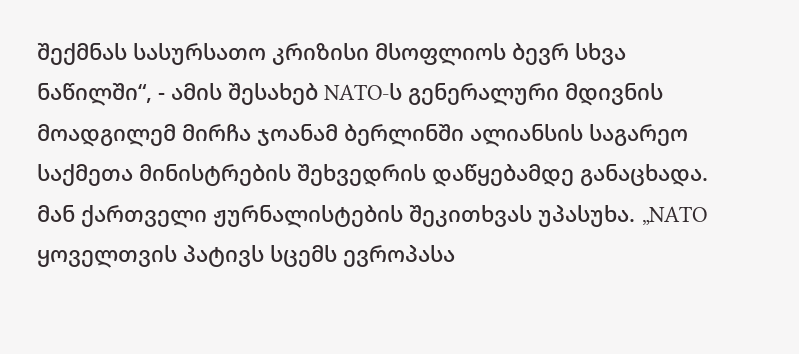შექმნას სასურსათო კრიზისი მსოფლიოს ბევრ სხვა ნაწილში“, - ამის შესახებ NATO-ს გენერალური მდივნის მოადგილემ მირჩა ჯოანამ ბერლინში ალიანსის საგარეო საქმეთა მინისტრების შეხვედრის დაწყებამდე განაცხადა. მან ქართველი ჟურნალისტების შეკითხვას უპასუხა. „NATO ყოველთვის პატივს სცემს ევროპასა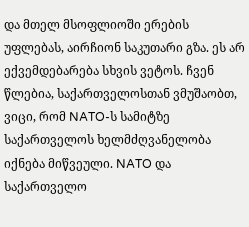და მთელ მსოფლიოში ერების უფლებას, აირჩიონ საკუთარი გზა. ეს არ ექვემდებარება სხვის ვეტოს. ჩვენ წლებია, საქართველოსთან ვმუშაობთ, ვიცი, რომ NATO-ს სამიტზე საქართველოს ხელმძღვანელობა იქნება მიწვეული. NATO და საქართველო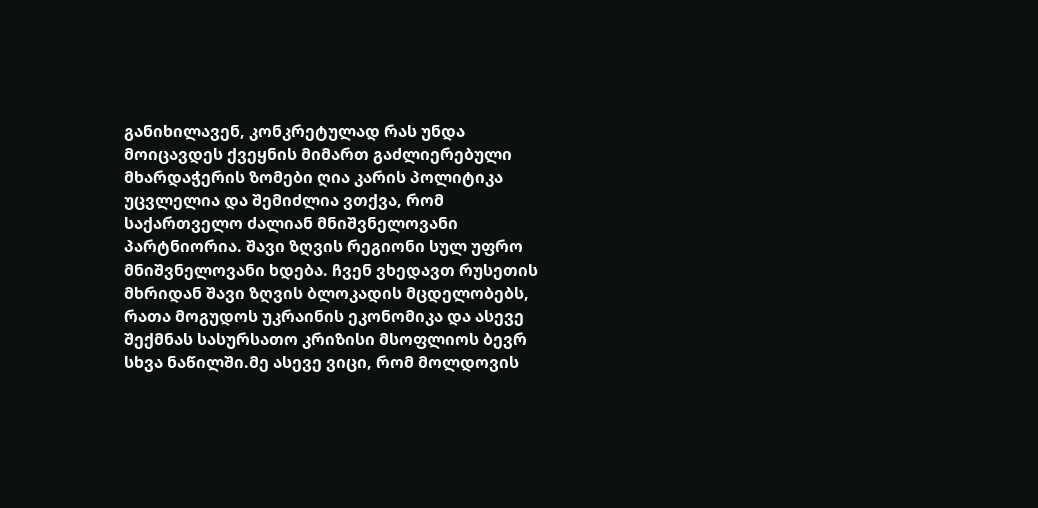განიხილავენ, კონკრეტულად რას უნდა მოიცავდეს ქვეყნის მიმართ გაძლიერებული მხარდაჭერის ზომები ღია კარის პოლიტიკა უცვლელია და შემიძლია ვთქვა, რომ საქართველო ძალიან მნიშვნელოვანი პარტნიორია. შავი ზღვის რეგიონი სულ უფრო მნიშვნელოვანი ხდება. ჩვენ ვხედავთ რუსეთის მხრიდან შავი ზღვის ბლოკადის მცდელობებს, რათა მოგუდოს უკრაინის ეკონომიკა და ასევე შექმნას სასურსათო კრიზისი მსოფლიოს ბევრ სხვა ნაწილში.მე ასევე ვიცი, რომ მოლდოვის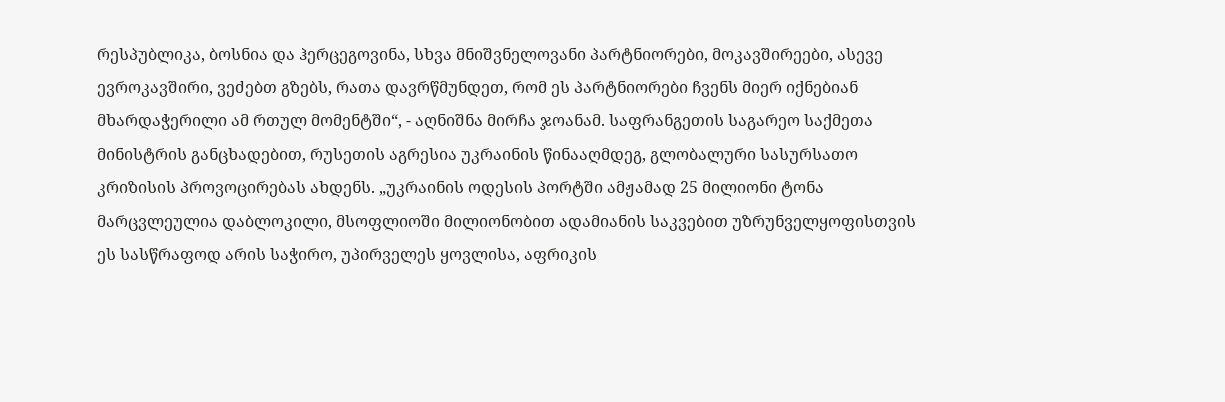რესპუბლიკა, ბოსნია და ჰერცეგოვინა, სხვა მნიშვნელოვანი პარტნიორები, მოკავშირეები, ასევე ევროკავშირი, ვეძებთ გზებს, რათა დავრწმუნდეთ, რომ ეს პარტნიორები ჩვენს მიერ იქნებიან მხარდაჭერილი ამ რთულ მომენტში“, - აღნიშნა მირჩა ჯოანამ. საფრანგეთის საგარეო საქმეთა მინისტრის განცხადებით, რუსეთის აგრესია უკრაინის წინააღმდეგ, გლობალური სასურსათო კრიზისის პროვოცირებას ახდენს. „უკრაინის ოდესის პორტში ამჟამად 25 მილიონი ტონა მარცვლეულია დაბლოკილი, მსოფლიოში მილიონობით ადამიანის საკვებით უზრუნველყოფისთვის ეს სასწრაფოდ არის საჭირო, უპირველეს ყოვლისა, აფრიკის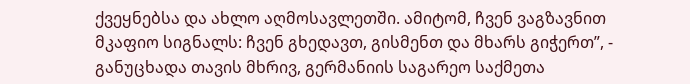ქვეყნებსა და ახლო აღმოსავლეთში. ამიტომ, ჩვენ ვაგზავნით მკაფიო სიგნალს: ჩვენ გხედავთ, გისმენთ და მხარს გიჭერთ”, - განუცხადა თავის მხრივ, გერმანიის საგარეო საქმეთა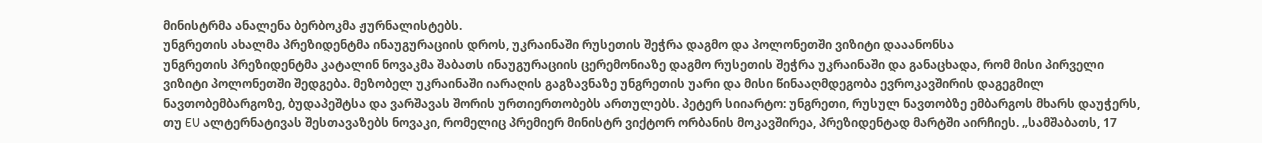მინისტრმა ანალენა ბერბოკმა ჟურნალისტებს.
უნგრეთის ახალმა პრეზიდენტმა ინაუგურაციის დროს, უკრაინაში რუსეთის შეჭრა დაგმო და პოლონეთში ვიზიტი დააანონსა
უნგრეთის პრეზიდენტმა კატალინ ნოვაკმა შაბათს ინაუგურაციის ცერემონიაზე დაგმო რუსეთის შეჭრა უკრაინაში და განაცხადა, რომ მისი პირველი ვიზიტი პოლონეთში შედგება. მეზობელ უკრაინაში იარაღის გაგზავნაზე უნგრეთის უარი და მისი წინააღმდეგობა ევროკავშირის დაგეგმილ ნავთობემბარგოზე, ბუდაპეშტსა და ვარშავას შორის ურთიერთობებს ართულებს. პეტერ სიიარტო: უნგრეთი, რუსულ ნავთობზე ემბარგოს მხარს დაუჭერს, თუ EU ალტერნატივას შესთავაზებს ნოვაკი, რომელიც პრემიერ მინისტრ ვიქტორ ორბანის მოკავშირეა, პრეზიდენტად მარტში აირჩიეს. „სამშაბათს, 17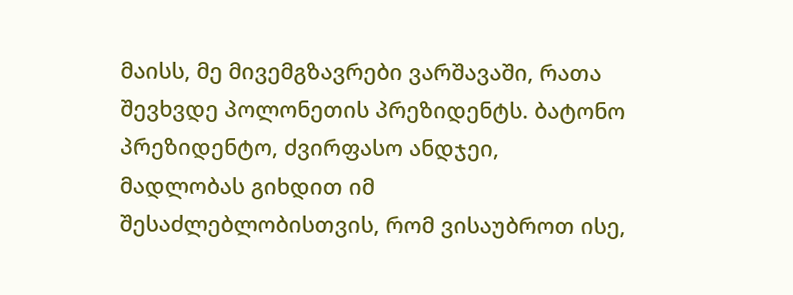მაისს, მე მივემგზავრები ვარშავაში, რათა შევხვდე პოლონეთის პრეზიდენტს. ბატონო პრეზიდენტო, ძვირფასო ანდჯეი, მადლობას გიხდით იმ შესაძლებლობისთვის, რომ ვისაუბროთ ისე,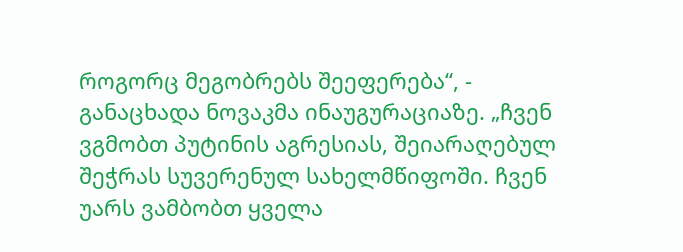როგორც მეგობრებს შეეფერება“, - განაცხადა ნოვაკმა ინაუგურაციაზე. „ჩვენ ვგმობთ პუტინის აგრესიას, შეიარაღებულ შეჭრას სუვერენულ სახელმწიფოში. ჩვენ უარს ვამბობთ ყველა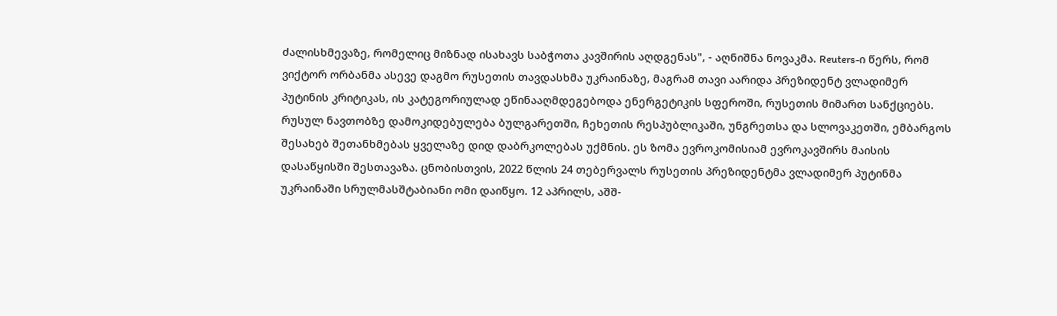ძალისხმევაზე, რომელიც მიზნად ისახავს საბჭოთა კავშირის აღდგენას", - აღნიშნა ნოვაკმა. Reuters-ი წერს, რომ ვიქტორ ორბანმა ასევე დაგმო რუსეთის თავდასხმა უკრაინაზე, მაგრამ თავი აარიდა პრეზიდენტ ვლადიმერ პუტინის კრიტიკას, ის კატეგორიულად ეწინააღმდეგებოდა ენერგეტიკის სფეროში, რუსეთის მიმართ სანქციებს. რუსულ ნავთობზე დამოკიდებულება ბულგარეთში, ჩეხეთის რესპუბლიკაში, უნგრეთსა და სლოვაკეთში, ემბარგოს შესახებ შეთანხმებას ყველაზე დიდ დაბრკოლებას უქმნის. ეს ზომა ევროკომისიამ ევროკავშირს მაისის დასაწყისში შესთავაზა. ცნობისთვის, 2022 წლის 24 თებერვალს რუსეთის პრეზიდენტმა ვლადიმერ პუტინმა უკრაინაში სრულმასშტაბიანი ომი დაიწყო. 12 აპრილს, აშშ-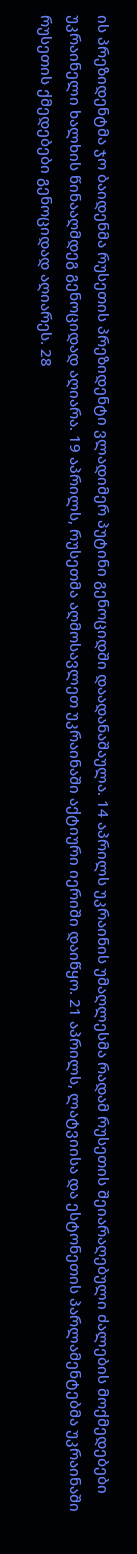ის პრეზიდენტმა ჯო ბაიდენმა რუსეთის პრეზიდენტი ვლადიმერ პუტინი გენოციდში დაადანაშაულა. 14 აპრილს უკრაინის უმაღლესმა რადამ რუსეთის შეიარაღებული ძალების მოქმედებები უკრაინელი ხალხის წინააღმდეგ გენოციდად აღიარა. 19 აპრილს, რუსეთმა აღმოსავლეთ უკრაინაში აქტიური იერიში დაიწყო. 21 აპრილს, ლატვიისა და ესტონეთის პარლამენტებმა უკრაინაში რუსეთის ქმედებები გენოციდად აღიარეს. 28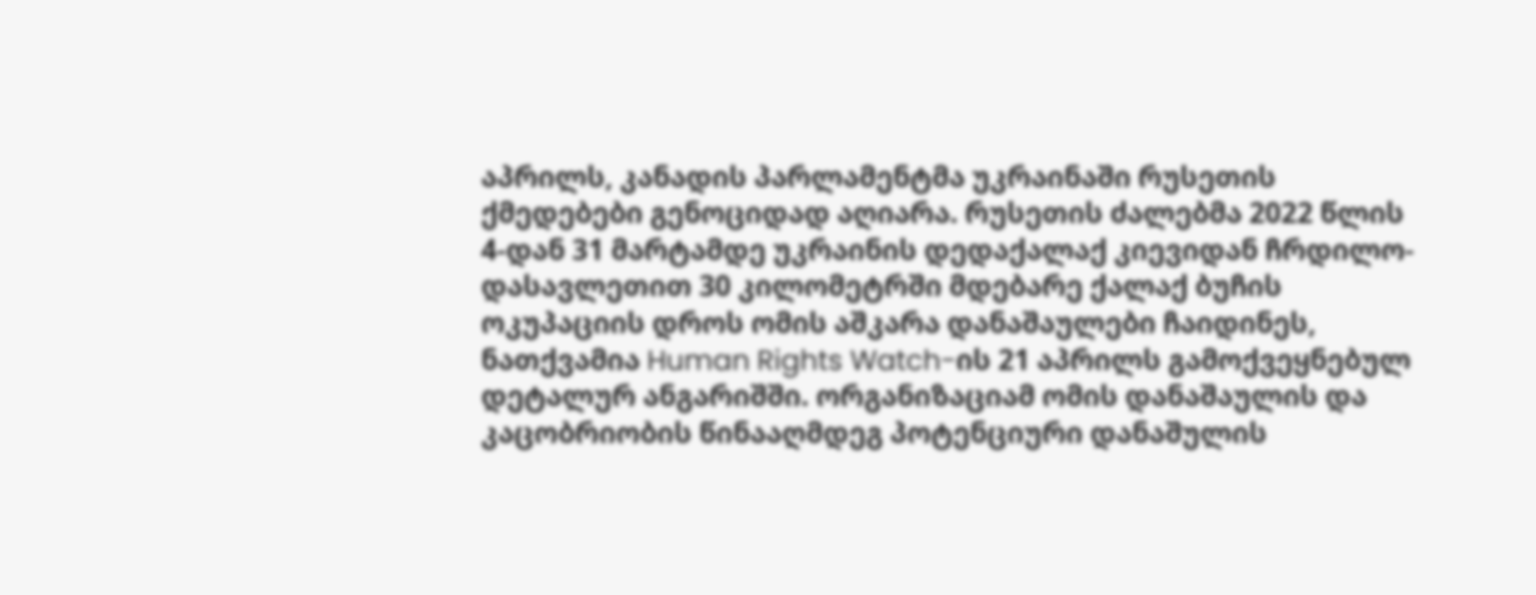აპრილს, კანადის პარლამენტმა უკრაინაში რუსეთის ქმედებები გენოციდად აღიარა. რუსეთის ძალებმა 2022 წლის 4-დან 31 მარტამდე უკრაინის დედაქალაქ კიევიდან ჩრდილო-დასავლეთით 30 კილომეტრში მდებარე ქალაქ ბუჩის ოკუპაციის დროს ომის აშკარა დანაშაულები ჩაიდინეს, ნათქვამია Human Rights Watch-ის 21 აპრილს გამოქვეყნებულ დეტალურ ანგარიშში. ორგანიზაციამ ომის დანაშაულის და კაცობრიობის წინააღმდეგ პოტენციური დანაშულის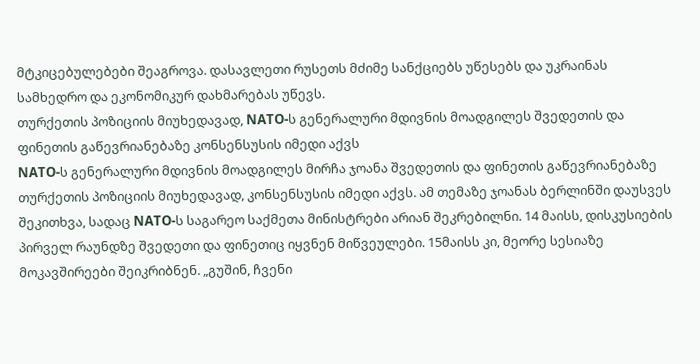მტკიცებულებები შეაგროვა. დასავლეთი რუსეთს მძიმე სანქციებს უწესებს და უკრაინას სამხედრო და ეკონომიკურ დახმარებას უწევს.
თურქეთის პოზიციის მიუხედავად, NATO-ს გენერალური მდივნის მოადგილეს შვედეთის და ფინეთის გაწევრიანებაზე კონსენსუსის იმედი აქვს
NATO-ს გენერალური მდივნის მოადგილეს მირჩა ჯოანა შვედეთის და ფინეთის გაწევრიანებაზე თურქეთის პოზიციის მიუხედავად, კონსენსუსის იმედი აქვს. ამ თემაზე ჯოანას ბერლინში დაუსვეს შეკითხვა, სადაც NATO-ს საგარეო საქმეთა მინისტრები არიან შეკრებილნი. 14 მაისს, დისკუსიების პირველ რაუნდზე შვედეთი და ფინეთიც იყვნენ მიწვეულები. 15მაისს კი, მეორე სესიაზე მოკავშირეები შეიკრიბნენ. „გუშინ, ჩვენი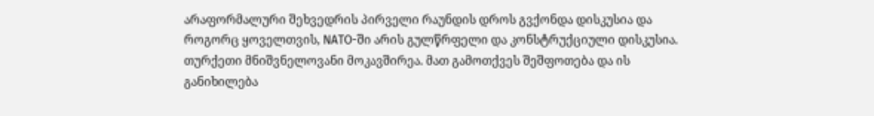არაფორმალური შეხვედრის პირველი რაუნდის დროს გვქონდა დისკუსია და როგორც ყოველთვის, NATO-ში არის გულწრფელი და კონსტრუქციული დისკუსია. თურქეთი მნიშვნელოვანი მოკავშირეა. მათ გამოთქვეს შეშფოთება და ის განიხილება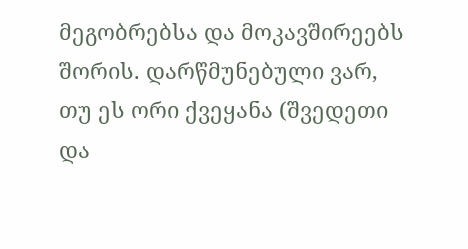მეგობრებსა და მოკავშირეებს შორის. დარწმუნებული ვარ, თუ ეს ორი ქვეყანა (შვედეთი და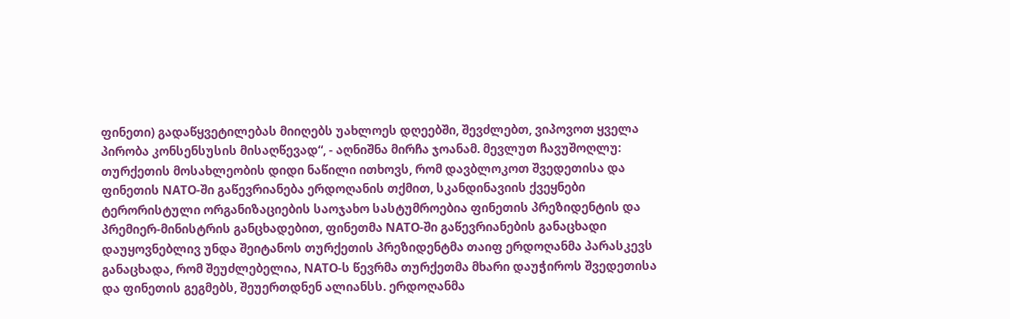ფინეთი) გადაწყვეტილებას მიიღებს უახლოეს დღეებში, შევძლებთ, ვიპოვოთ ყველა პირობა კონსენსუსის მისაღწევად“, - აღნიშნა მირჩა ჯოანამ. მევლუთ ჩავუშოღლუ: თურქეთის მოსახლეობის დიდი ნაწილი ითხოვს, რომ დავბლოკოთ შვედეთისა და ფინეთის NATO-ში გაწევრიანება ერდოღანის თქმით, სკანდინავიის ქვეყნები ტერორისტული ორგანიზაციების საოჯახო სასტუმროებია ფინეთის პრეზიდენტის და პრემიერ-მინისტრის განცხადებით, ფინეთმა NATO-ში გაწევრიანების განაცხადი დაუყოვნებლივ უნდა შეიტანოს თურქეთის პრეზიდენტმა თაიფ ერდოღანმა პარასკევს განაცხადა, რომ შეუძლებელია, NATO-ს წევრმა თურქეთმა მხარი დაუჭიროს შვედეთისა და ფინეთის გეგმებს, შეუერთდნენ ალიანსს. ერდოღანმა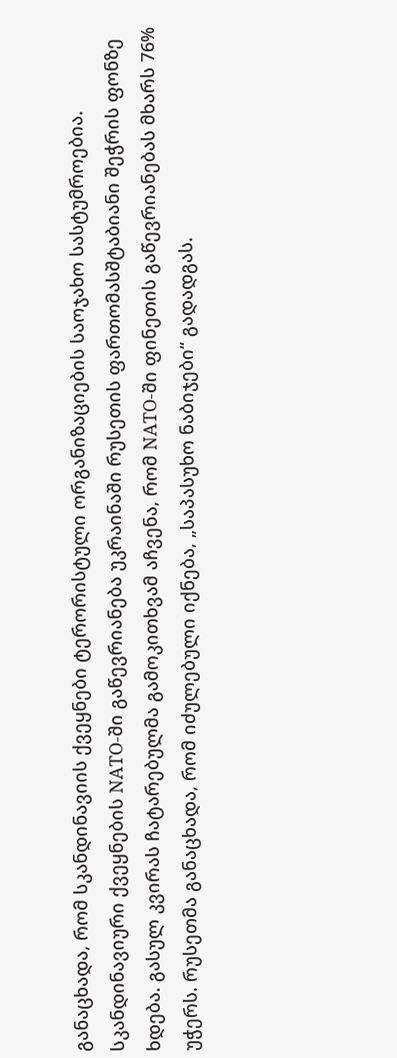განაცხადა, რომ სკანდინავიის ქვეყნები ტერორისტული ორგანიზაციების საოჯახო სასტუმროებია. სკანდინავიური ქვეყნების NATO-ში გაწევრიანება უკრაინაში რუსეთის ფართომასშტაბიანი შეჭრის ფონზე ხდება. გასულ კვირას ჩატარებულმა გამოკითხვამ აჩვენა, რომ NATO-ში ფინეთის გაწევრიანებას მხარს 76% უჭერს. რუსეთმა განაცხადა, რომ იძულებული იქნება, „საპასუხო ნაბიჯები“ გადადგას.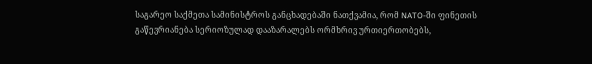საგარეო საქმეთა სამინისტროს განცხადებაში ნათქვამია, რომ NATO-ში ფინეთის გაწევრიანება სერიოზულად დააზარალებს ორმხრივ ურთიერთობებს,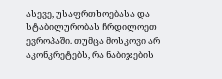ასევე, უსაფრთხოებასა და სტაბილურობას ჩრდილოეთ ევროპაში. თუმცა მოსკოვი არ აკონკრეტებს, რა ნაბიჯების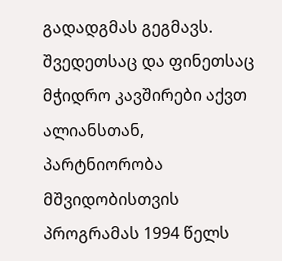გადადგმას გეგმავს. შვედეთსაც და ფინეთსაც მჭიდრო კავშირები აქვთ ალიანსთან, პარტნიორობა მშვიდობისთვის პროგრამას 1994 წელს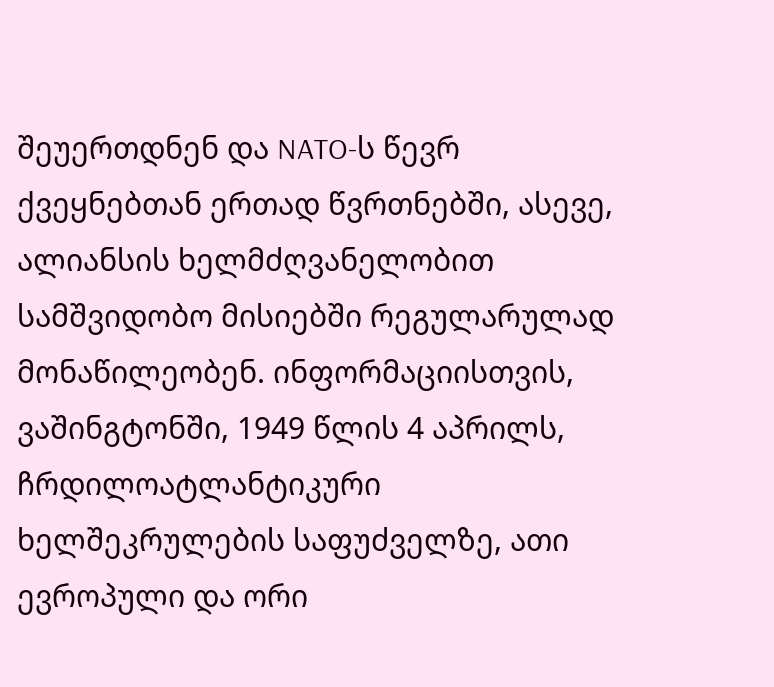შეუერთდნენ და NATO-ს წევრ ქვეყნებთან ერთად წვრთნებში, ასევე, ალიანსის ხელმძღვანელობით სამშვიდობო მისიებში რეგულარულად მონაწილეობენ. ინფორმაციისთვის, ვაშინგტონში, 1949 წლის 4 აპრილს, ჩრდილოატლანტიკური ხელშეკრულების საფუძველზე, ათი ევროპული და ორი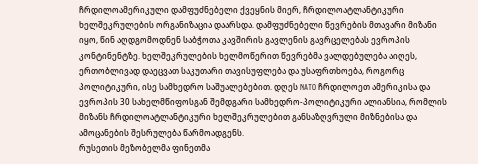ჩრდილოამერიკული დამფუძნებელი ქვეყნის მიერ, ჩრდილოატლანტიკური ხელშეკრულების ორგანიზაცია დაარსდა. დამფუძნებელი წევრების მთავარი მიზანი იყო, წინ აღდგომოდნენ საბჭოთა კავშირის გავლენის გავრცელებას ევროპის კონტინენტზე. ხელშეკრულების ხელმოწერით წევრებმა ვალდებულება აიღეს, ერთობლივად დაეცვათ საკუთარი თავისუფლება და უსაფრთხოება, როგორც პოლიტიკური, ისე სამხედრო საშუალებებით. დღეს NATO ჩრდილოეთ ამერიკისა და ევროპის 30 სახელმწიფოსგან შემდგარი სამხედრო-პოლიტიკური ალიანსია, რომლის მიზანს ჩრდილოატლანტიკური ხელშეკრულებით განსაზღვრული მიზნებისა და ამოცანების შესრულება წარმოადგენს.
რუსეთის მეზობელმა ფინეთმა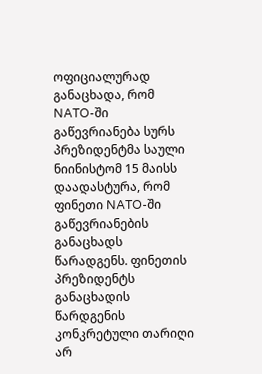ოფიციალურად განაცხადა, რომ NATO-ში გაწევრიანება სურს
პრეზიდენტმა საული ნიინისტომ 15 მაისს დაადასტურა, რომ ფინეთი NATO-ში გაწევრიანების განაცხადს წარადგენს. ფინეთის პრეზიდენტს განაცხადის წარდგენის კონკრეტული თარიღი არ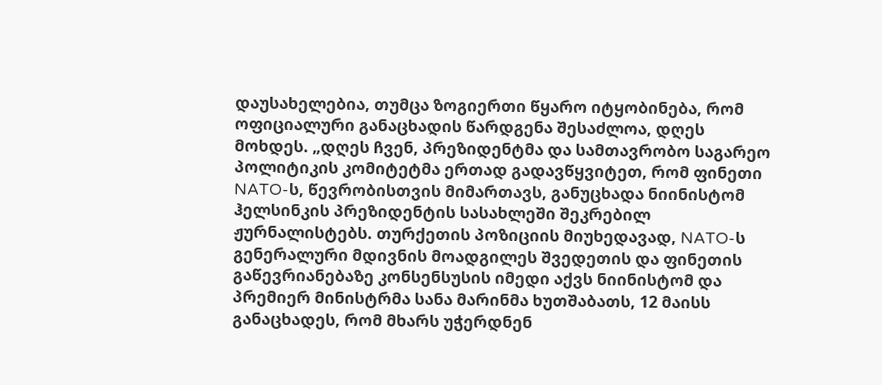დაუსახელებია, თუმცა ზოგიერთი წყარო იტყობინება, რომ ოფიციალური განაცხადის წარდგენა შესაძლოა, დღეს მოხდეს. „დღეს ჩვენ, პრეზიდენტმა და სამთავრობო საგარეო პოლიტიკის კომიტეტმა ერთად გადავწყვიტეთ, რომ ფინეთი NATO-ს, წევრობისთვის მიმართავს, განუცხადა ნიინისტომ ჰელსინკის პრეზიდენტის სასახლეში შეკრებილ ჟურნალისტებს. თურქეთის პოზიციის მიუხედავად, NATO-ს გენერალური მდივნის მოადგილეს შვედეთის და ფინეთის გაწევრიანებაზე კონსენსუსის იმედი აქვს ნიინისტომ და პრემიერ მინისტრმა სანა მარინმა ხუთშაბათს, 12 მაისს განაცხადეს, რომ მხარს უჭერდნენ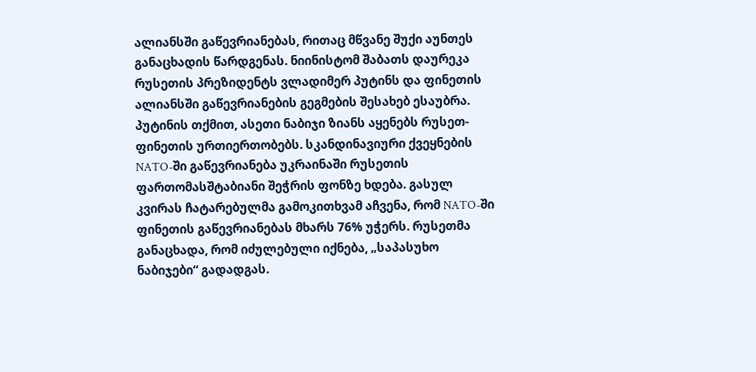ალიანსში გაწევრიანებას, რითაც მწვანე შუქი აუნთეს განაცხადის წარდგენას. ნიინისტომ შაბათს დაურეკა რუსეთის პრეზიდენტს ვლადიმერ პუტინს და ფინეთის ალიანსში გაწევრიანების გეგმების შესახებ ესაუბრა. პუტინის თქმით, ასეთი ნაბიჯი ზიანს აყენებს რუსეთ-ფინეთის ურთიერთობებს. სკანდინავიური ქვეყნების NATO-ში გაწევრიანება უკრაინაში რუსეთის ფართომასშტაბიანი შეჭრის ფონზე ხდება. გასულ კვირას ჩატარებულმა გამოკითხვამ აჩვენა, რომ NATO-ში ფინეთის გაწევრიანებას მხარს 76% უჭერს. რუსეთმა განაცხადა, რომ იძულებული იქნება, „საპასუხო ნაბიჯები“ გადადგას.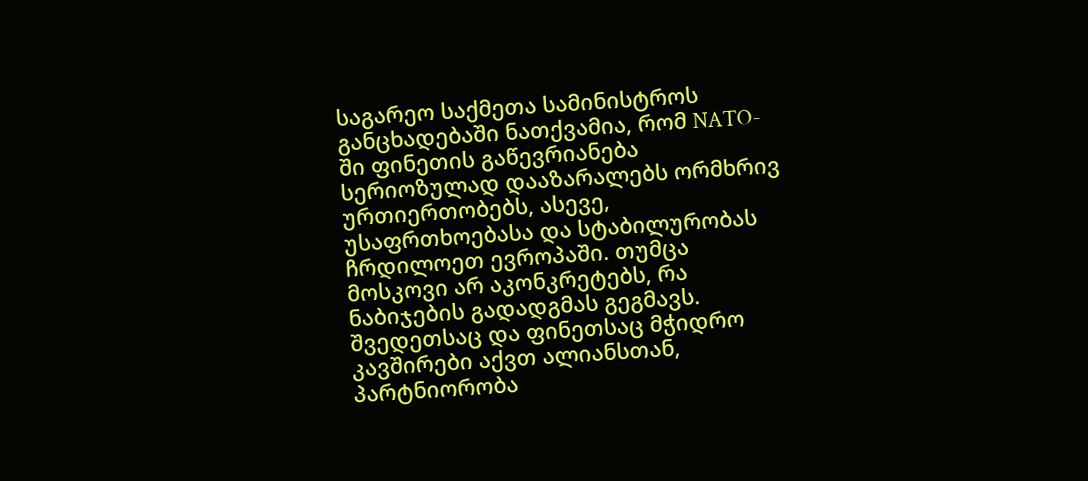საგარეო საქმეთა სამინისტროს განცხადებაში ნათქვამია, რომ NATO-ში ფინეთის გაწევრიანება სერიოზულად დააზარალებს ორმხრივ ურთიერთობებს, ასევე, უსაფრთხოებასა და სტაბილურობას ჩრდილოეთ ევროპაში. თუმცა მოსკოვი არ აკონკრეტებს, რა ნაბიჯების გადადგმას გეგმავს. შვედეთსაც და ფინეთსაც მჭიდრო კავშირები აქვთ ალიანსთან, პარტნიორობა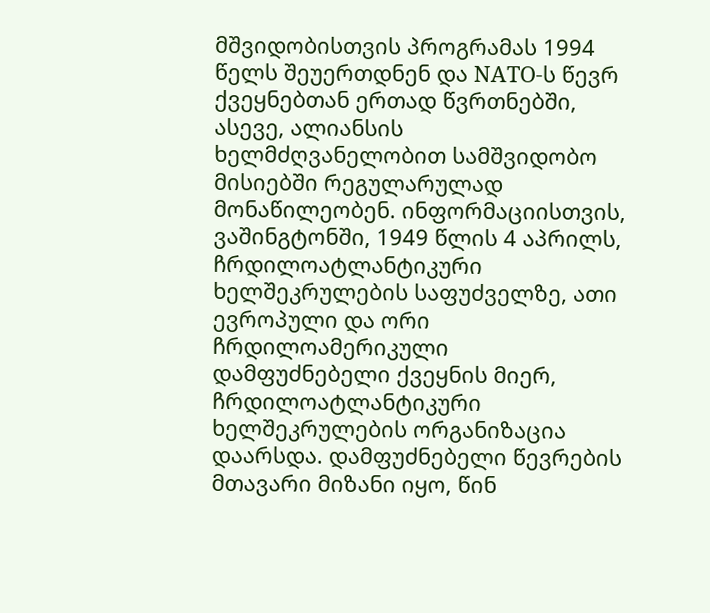მშვიდობისთვის პროგრამას 1994 წელს შეუერთდნენ და NATO-ს წევრ ქვეყნებთან ერთად წვრთნებში, ასევე, ალიანსის ხელმძღვანელობით სამშვიდობო მისიებში რეგულარულად მონაწილეობენ. ინფორმაციისთვის, ვაშინგტონში, 1949 წლის 4 აპრილს, ჩრდილოატლანტიკური ხელშეკრულების საფუძველზე, ათი ევროპული და ორი ჩრდილოამერიკული დამფუძნებელი ქვეყნის მიერ, ჩრდილოატლანტიკური ხელშეკრულების ორგანიზაცია დაარსდა. დამფუძნებელი წევრების მთავარი მიზანი იყო, წინ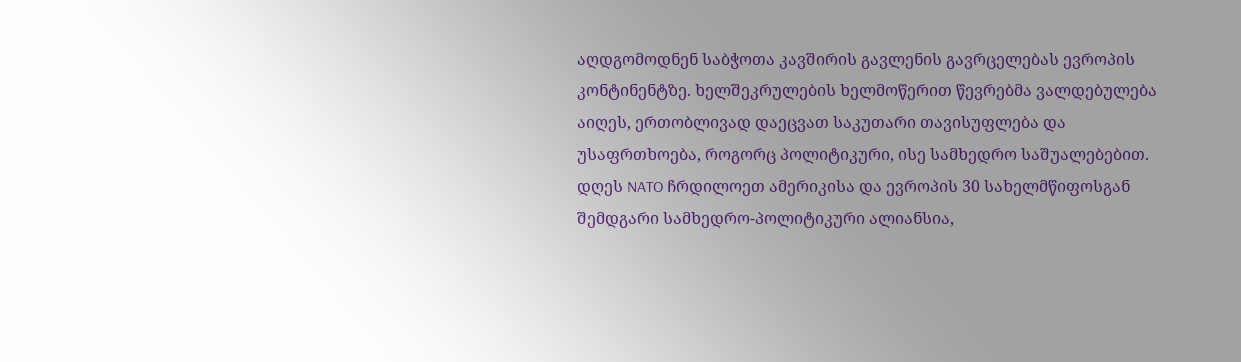აღდგომოდნენ საბჭოთა კავშირის გავლენის გავრცელებას ევროპის კონტინენტზე. ხელშეკრულების ხელმოწერით წევრებმა ვალდებულება აიღეს, ერთობლივად დაეცვათ საკუთარი თავისუფლება და უსაფრთხოება, როგორც პოლიტიკური, ისე სამხედრო საშუალებებით. დღეს NATO ჩრდილოეთ ამერიკისა და ევროპის 30 სახელმწიფოსგან შემდგარი სამხედრო-პოლიტიკური ალიანსია,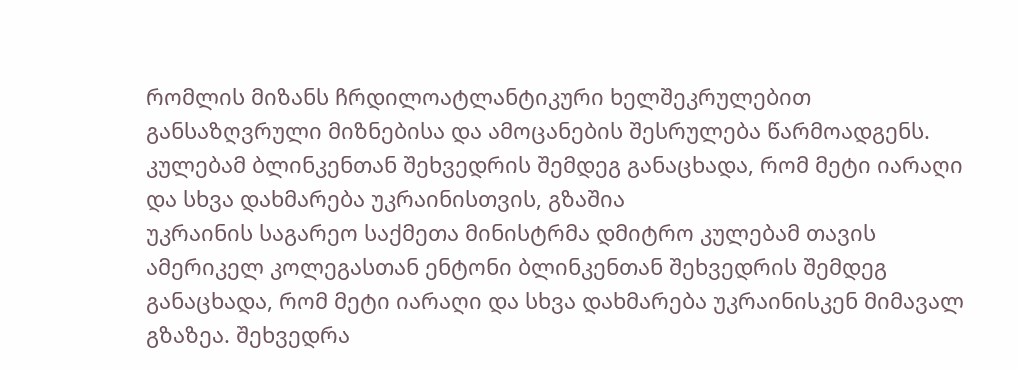რომლის მიზანს ჩრდილოატლანტიკური ხელშეკრულებით განსაზღვრული მიზნებისა და ამოცანების შესრულება წარმოადგენს.
კულებამ ბლინკენთან შეხვედრის შემდეგ განაცხადა, რომ მეტი იარაღი და სხვა დახმარება უკრაინისთვის, გზაშია
უკრაინის საგარეო საქმეთა მინისტრმა დმიტრო კულებამ თავის ამერიკელ კოლეგასთან ენტონი ბლინკენთან შეხვედრის შემდეგ განაცხადა, რომ მეტი იარაღი და სხვა დახმარება უკრაინისკენ მიმავალ გზაზეა. შეხვედრა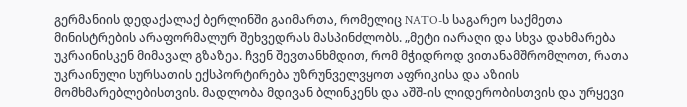გერმანიის დედაქალაქ ბერლინში გაიმართა, რომელიც NATO-ს საგარეო საქმეთა მინისტრების არაფორმალურ შეხვედრას მასპინძლობს. „მეტი იარაღი და სხვა დახმარება უკრაინისკენ მიმავალ გზაზეა. ჩვენ შევთანხმდით, რომ მჭიდროდ ვითანამშრომლოთ, რათა უკრაინული სურსათის ექსპორტირება უზრუნველვყოთ აფრიკისა და აზიის მომხმარებლებისთვის. მადლობა მდივან ბლინკენს და აშშ-ის ლიდერობისთვის და ურყევი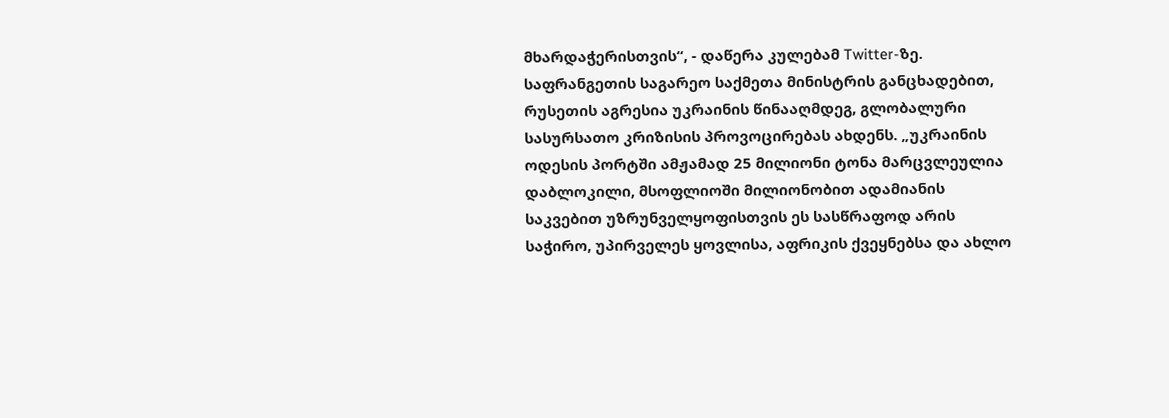მხარდაჭერისთვის“, - დაწერა კულებამ Twitter-ზე. საფრანგეთის საგარეო საქმეთა მინისტრის განცხადებით, რუსეთის აგრესია უკრაინის წინააღმდეგ, გლობალური სასურსათო კრიზისის პროვოცირებას ახდენს. „უკრაინის ოდესის პორტში ამჟამად 25 მილიონი ტონა მარცვლეულია დაბლოკილი, მსოფლიოში მილიონობით ადამიანის საკვებით უზრუნველყოფისთვის ეს სასწრაფოდ არის საჭირო, უპირველეს ყოვლისა, აფრიკის ქვეყნებსა და ახლო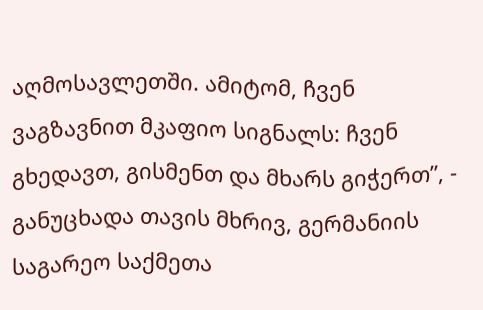აღმოსავლეთში. ამიტომ, ჩვენ ვაგზავნით მკაფიო სიგნალს: ჩვენ გხედავთ, გისმენთ და მხარს გიჭერთ”, - განუცხადა თავის მხრივ, გერმანიის საგარეო საქმეთა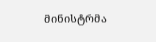მინისტრმა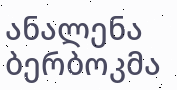ანალენა ბერბოკმა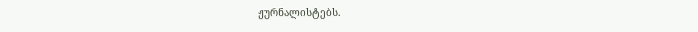ჟურნალისტებს.